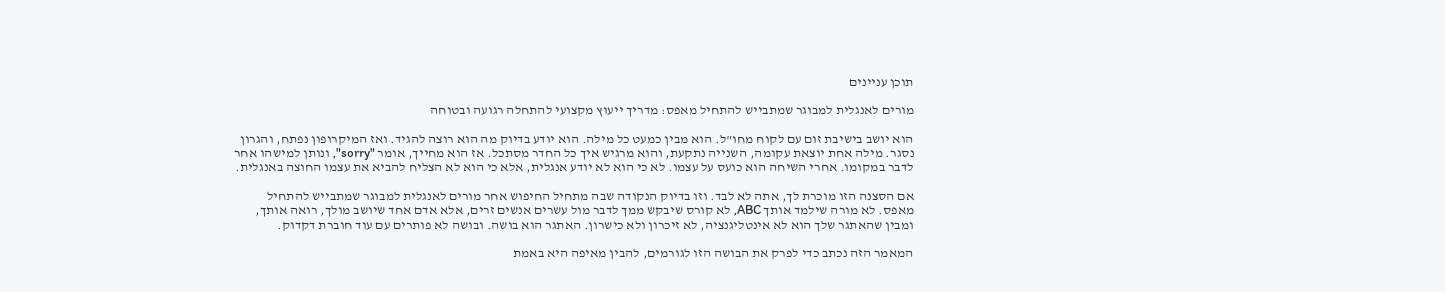תוכן עניינים

מורים לאנגלית למבוגר שמתבייש להתחיל מאפס: מדריך ייעוץ מקצועי להתחלה רגועה ובטוחה

הוא יושב בישיבת זום עם לקוח מחו"ל. הוא מבין כמעט כל מילה. הוא יודע בדיוק מה הוא רוצה להגיד. ואז המיקרופון נפתח, והגרון נסגר. מילה אחת יוצאת עקומה, השנייה נתקעת, והוא מרגיש איך כל החדר מסתכל. אז הוא מחייך, אומר "sorry", ונותן למישהו אחר לדבר במקומו. אחרי השיחה הוא כועס על עצמו. לא כי הוא לא יודע אנגלית, אלא כי הוא לא הצליח להביא את עצמו החוצה באנגלית.

אם הסצנה הזו מוכרת לך, אתה לא לבד. וזו בדיוק הנקודה שבה מתחיל החיפוש אחר מורים לאנגלית למבוגר שמתבייש להתחיל מאפס. לא מורה שילמד אותך ABC, לא קורס שיבקש ממך לדבר מול עשרים אנשים זרים, אלא אדם אחד שיושב מולך, רואה אותך, ומבין שהאתגר שלך הוא לא אינטליגנציה, לא זיכרון ולא כישרון. האתגר הוא בושה. ובושה לא פותרים עם עוד חוברת דקדוק.

המאמר הזה נכתב כדי לפרק את הבושה הזו לגורמים, להבין מאיפה היא באמת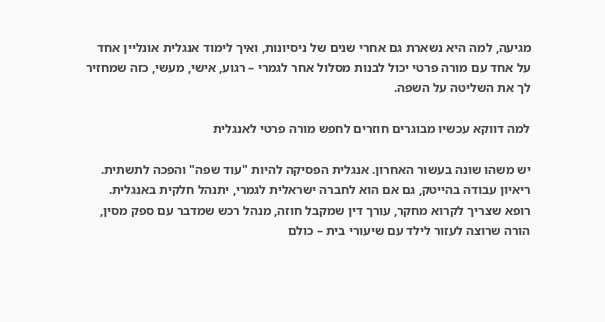מגיעה, למה היא נשארת גם אחרי שנים של ניסיונות, ואיך לימוד אנגלית אונליין אחד על אחד עם מורה פרטי יכול לבנות מסלול אחר לגמרי – רגוע, אישי, מעשי, כזה שמחזיר לך את השליטה על השפה.

למה דווקא עכשיו מבוגרים חוזרים לחפש מורה פרטי לאנגלית

יש משהו שונה בעשור האחרון. אנגלית הפסיקה להיות "עוד שפה" והפכה לתשתית. ריאיון עבודה בהייטק, גם אם הוא לחברה ישראלית לגמרי, יתנהל חלקית באנגלית. רופא שצריך לקרוא מחקר, עורך דין שמקבל חוזה, מנהל רכש שמדבר עם ספק מסין, הורה שרוצה לעזור לילד עם שיעורי בית – כולם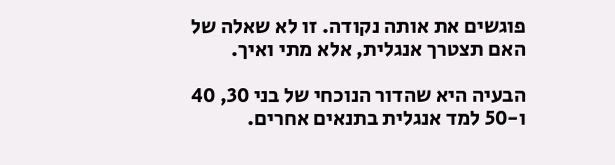פוגשים את אותה נקודה. זו לא שאלה של האם תצטרך אנגלית, אלא מתי ואיך.

הבעיה היא שהדור הנוכחי של בני 30, 40 ו-50 למד אנגלית בתנאים אחרים.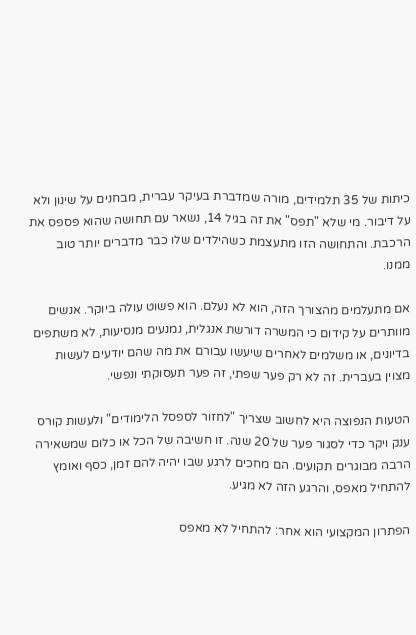כיתות של 35 תלמידים, מורה שמדברת בעיקר עברית, מבחנים על שינון ולא על דיבור. מי שלא "תפס" את זה בגיל 14, נשאר עם תחושה שהוא פספס את הרכבת. והתחושה הזו מתעצמת כשהילדים שלו כבר מדברים יותר טוב ממנו.

אם מתעלמים מהצורך הזה, הוא לא נעלם. הוא פשוט עולה ביוקר. אנשים מוותרים על קידום כי המשרה דורשת אנגלית, נמנעים מנסיעות, לא משתפים בדיונים, או משלמים לאחרים שיעשו עבורם את מה שהם יודעים לעשות מצוין בעברית. זה לא רק פער שפתי, זה פער תעסוקתי ונפשי.

הטעות הנפוצה היא לחשוב שצריך "לחזור לספסל הלימודים" ולעשות קורס ענק ויקר כדי לסגור פער של 20 שנה. זו חשיבה של הכל או כלום שמשאירה הרבה מבוגרים תקועים. הם מחכים לרגע שבו יהיה להם זמן, כסף ואומץ להתחיל מאפס, והרגע הזה לא מגיע.

הפתרון המקצועי הוא אחר: להתחיל לא מאפס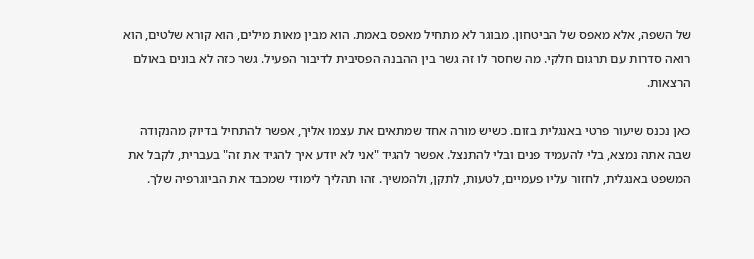של השפה, אלא מאפס של הביטחון. מבוגר לא מתחיל מאפס באמת. הוא מבין מאות מילים, הוא קורא שלטים, הוא רואה סדרות עם תרגום חלקי. מה שחסר לו זה גשר בין ההבנה הפסיבית לדיבור הפעיל. גשר כזה לא בונים באולם הרצאות.

כאן נכנס שיעור פרטי באנגלית בזום. כשיש מורה אחד שמתאים את עצמו אליך, אפשר להתחיל בדיוק מהנקודה שבה אתה נמצא, בלי להעמיד פנים ובלי להתנצל. אפשר להגיד "אני לא יודע איך להגיד את זה" בעברית, לקבל את המשפט באנגלית, לחזור עליו פעמיים, לטעות, לתקן, ולהמשיך. זהו תהליך לימודי שמכבד את הביוגרפיה שלך.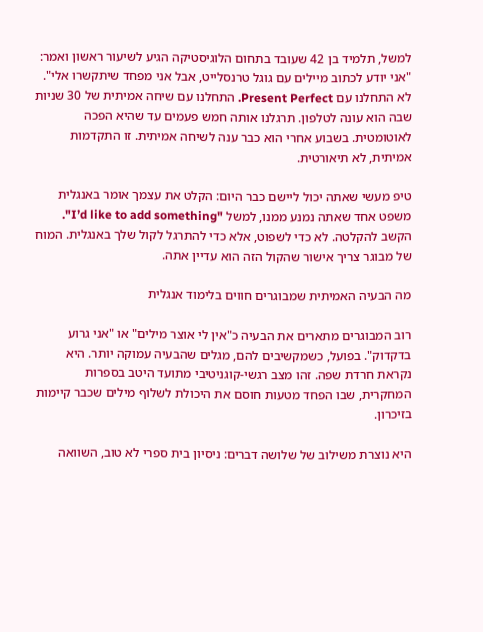למשל, תלמיד בן 42 שעובד בתחום הלוגיסטיקה הגיע לשיעור ראשון ואמר: "אני יודע לכתוב מיילים עם גוגל טרנסלייט, אבל אני מפחד שיתקשרו אלי". לא התחלנו עם Present Perfect. התחלנו עם שיחה אמיתית של 30 שניות שבה הוא עונה לטלפון. תרגלנו אותה חמש פעמים עד שהיא הפכה לאוטומטית. בשבוע אחרי הוא כבר ענה לשיחה אמיתית. זו התקדמות אמיתית, לא תיאורטית.

טיפ מעשי שאתה יכול ליישם כבר היום: הקלט את עצמך אומר באנגלית משפט אחד שאתה נמנע ממנו, למשל "I’d like to add something". הקשב להקלטה. לא כדי לשפוט, אלא כדי להתרגל לקול שלך באנגלית. המוח של מבוגר צריך אישור שהקול הזה הוא עדיין אתה.

מה הבעיה האמיתית שמבוגרים חווים בלימוד אנגלית

רוב המבוגרים מתארים את הבעיה כ"אין לי אוצר מילים" או "אני גרוע בדקדוק". בפועל, כשמקשיבים להם, מגלים שהבעיה עמוקה יותר. היא נקראת חרדת שפה. זהו מצב רגשי-קוגניטיבי מתועד היטב בספרות המחקרית, שבו הפחד מטעות חוסם את היכולת לשלוף מילים שכבר קיימות בזיכרון.

היא נוצרת משילוב של שלושה דברים: ניסיון בית ספרי לא טוב, השוואה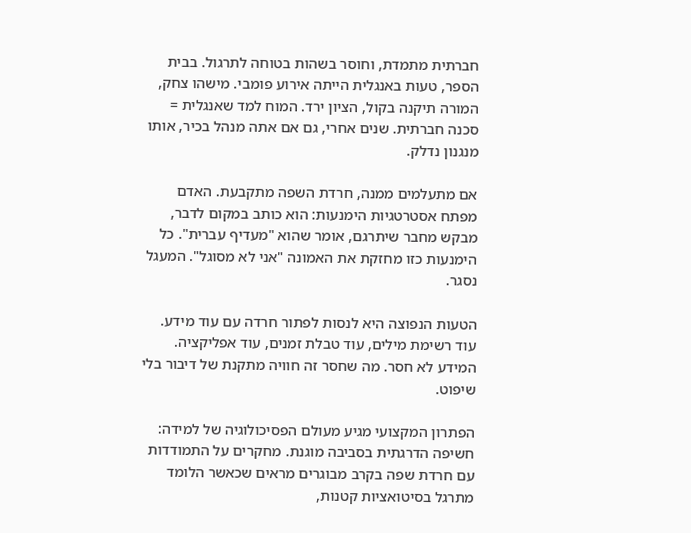חברתית מתמדת, וחוסר בשהות בטוחה לתרגול. בבית הספר, טעות באנגלית הייתה אירוע פומבי. מישהו צחק, המורה תיקנה בקול, הציון ירד. המוח למד שאנגלית = סכנה חברתית. שנים אחרי, גם אם אתה מנהל בכיר, אותו מנגנון נדלק.

אם מתעלמים ממנה, חרדת השפה מתקבעת. האדם מפתח אסטרטגיות הימנעות: הוא כותב במקום לדבר, מבקש מחבר שיתרגם, אומר שהוא "מעדיף עברית". כל הימנעות כזו מחזקת את האמונה "אני לא מסוגל". המעגל נסגר.

הטעות הנפוצה היא לנסות לפתור חרדה עם עוד מידע. עוד רשימת מילים, עוד טבלת זמנים, עוד אפליקציה. המידע לא חסר. מה שחסר זה חוויה מתקנת של דיבור בלי שיפוט.

הפתרון המקצועי מגיע מעולם הפסיכולוגיה של למידה: חשיפה הדרגתית בסביבה מוגנת. מחקרים על התמודדות עם חרדת שפה בקרב מבוגרים מראים שכאשר הלומד מתרגל בסיטואציות קטנות,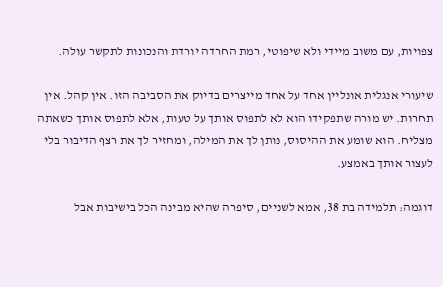צפויות, עם משוב מיידי ולא שיפוטי, רמת החרדה יורדת והנכונות לתקשר עולה.

שיעורי אנגלית אונליין אחד על אחד מייצרים בדיוק את הסביבה הזו. אין קהל. אין תחרות. יש מורה שתפקידו הוא לא לתפוס אותך על טעות, אלא לתפוס אותך כשאתה מצליח. הוא שומע את ההיסוס, נותן לך את המילה, ומחזיר לך את רצף הדיבור בלי לעצור אותך באמצע.

דוגמה: תלמידה בת 38, אמא לשניים, סיפרה שהיא מבינה הכל בישיבות אבל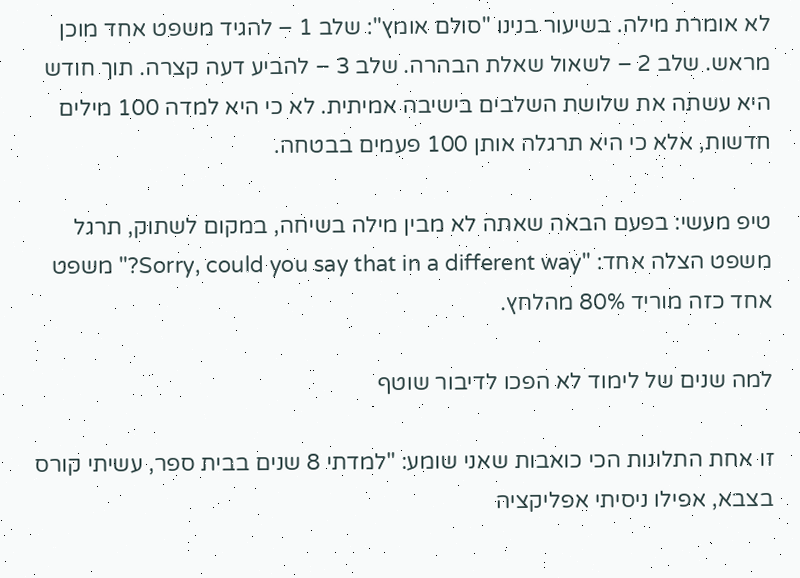לא אומרת מילה. בשיעור בנינו "סולם אומץ": שלב 1 – להגיד משפט אחד מוכן מראש. שלב 2 – לשאול שאלת הבהרה. שלב 3 – להביע דעה קצרה. תוך חודש היא עשתה את שלושת השלבים בישיבה אמיתית. לא כי היא למדה 100 מילים חדשות, אלא כי היא תרגלה אותן 100 פעמים בבטחה.

טיפ מעשי: בפעם הבאה שאתה לא מבין מילה בשיחה, במקום לשתוק, תרגל משפט הצלה אחד: "Sorry, could you say that in a different way?" משפט אחד כזה מוריד 80% מהלחץ.

למה שנים של לימוד לא הפכו לדיבור שוטף

זו אחת התלונות הכי כואבות שאני שומע: "למדתי 8 שנים בבית ספר, עשיתי קורס בצבא, אפילו ניסיתי אפליקציה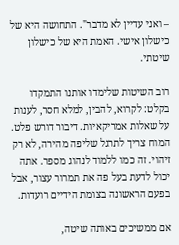– ואני עדיין לא מדבר". התחושה היא של כישלון אישי. האמת היא של כישלון שיטתי.

רוב השיטות שלימדו אותנו התמקדו בקלט: לקרוא, להבין, למלא חסר, לענות על שאלות אמריקאיות. דיבור דורש פלט. המוח צריך לתרגל שליפה מהירה, לא רק זיהוי. זה כמו ללמוד לנהוג מספר. אתה יכול לדעת בעל פה את תמרור עצור, אבל בפעם הראשונה בצומת הידיים רועדות.

אם ממשיכים באותה שיטה,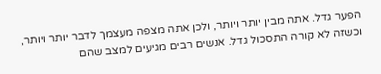הפער גדל. אתה מבין יותר ויותר, ולכן אתה מצפה מעצמך לדבר יותר ויותר, וכשזה לא קורה התסכול גדל. אנשים רבים מגיעים למצב שהם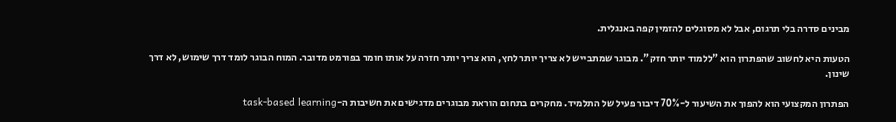מבינים סדרה בלי תרגום, אבל לא מסוגלים להזמין קפה באנגלית.

הטעות היא לחשוב שהפתרון הוא "ללמוד יותר חזק". מבוגר שמתבייש לא צריך יותר לחץ, הוא צריך יותר חזרה על אותו חומר בפורמט מדובר. המוח הבוגר לומד דרך שימוש, לא דרך שינון.

הפתרון המקצועי הוא להפוך את השיעור ל-70% דיבור פעיל של התלמיד. מחקרים בתחום הוראת מבוגרים מדגישים את חשיבות ה-task-based learning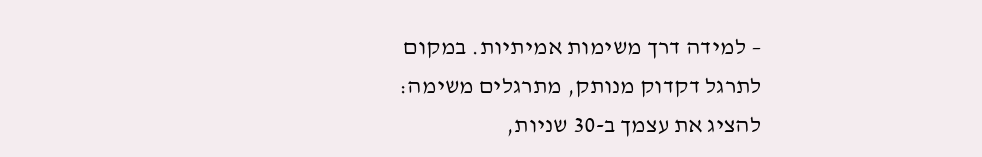– למידה דרך משימות אמיתיות. במקום לתרגל דקדוק מנותק, מתרגלים משימה: להציג את עצמך ב-30 שניות,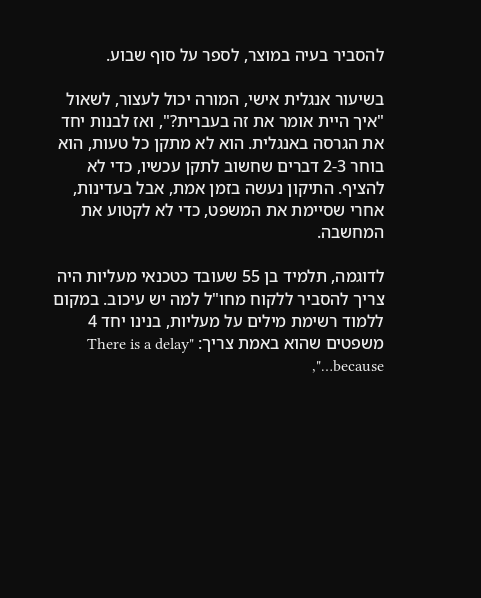להסביר בעיה במוצר, לספר על סוף שבוע.

בשיעור אנגלית אישי, המורה יכול לעצור, לשאול "איך היית אומר את זה בעברית?", ואז לבנות יחד את הגרסה באנגלית. הוא לא מתקן כל טעות, הוא בוחר 2-3 דברים שחשוב לתקן עכשיו, כדי לא להציף. התיקון נעשה בזמן אמת, אבל בעדינות, אחרי שסיימת את המשפט, כדי לא לקטוע את המחשבה.

לדוגמה, תלמיד בן 55 שעובד כטכנאי מעליות היה צריך להסביר ללקוח מחו"ל למה יש עיכוב. במקום ללמוד רשימת מילים על מעליות, בנינו יחד 4 משפטים שהוא באמת צריך: "There is a delay because…",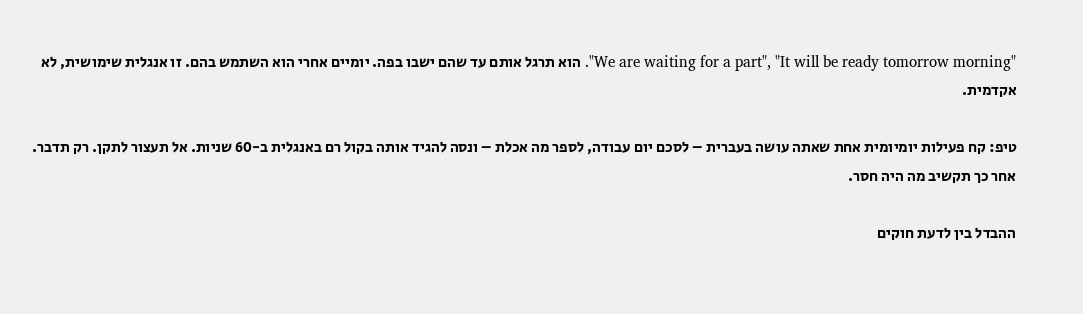"We are waiting for a part", "It will be ready tomorrow morning". הוא תרגל אותם עד שהם ישבו בפה. יומיים אחרי הוא השתמש בהם. זו אנגלית שימושית, לא אקדמית.

טיפ: קח פעילות יומיומית אחת שאתה עושה בעברית – לסכם יום עבודה, לספר מה אכלת – ונסה להגיד אותה בקול רם באנגלית ב-60 שניות. אל תעצור לתקן. רק תדבר. אחר כך תקשיב מה היה חסר.

ההבדל בין לדעת חוקים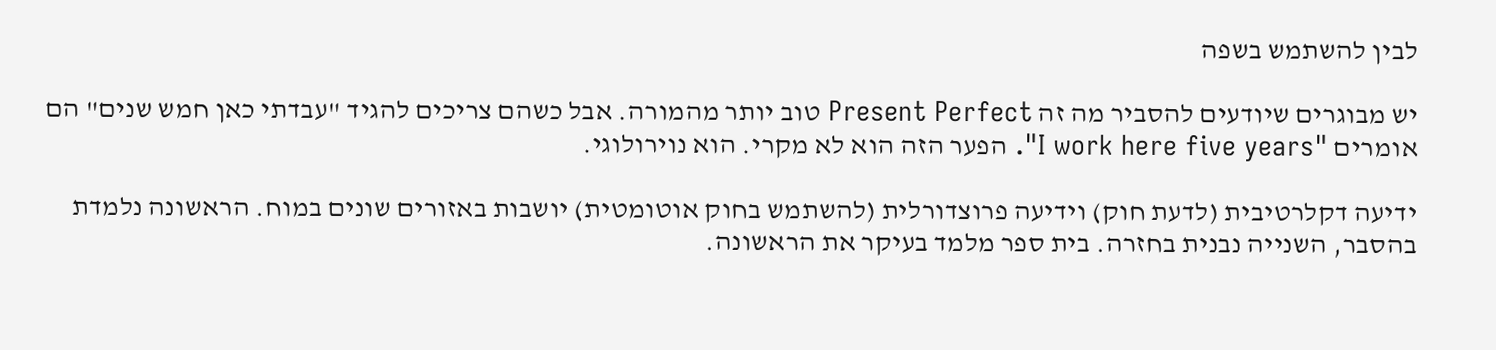לבין להשתמש בשפה

יש מבוגרים שיודעים להסביר מה זה Present Perfect טוב יותר מהמורה. אבל כשהם צריכים להגיד "עבדתי כאן חמש שנים" הם אומרים "I work here five years". הפער הזה הוא לא מקרי. הוא נוירולוגי.

ידיעה דקלרטיבית (לדעת חוק) וידיעה פרוצדורלית (להשתמש בחוק אוטומטית) יושבות באזורים שונים במוח. הראשונה נלמדת בהסבר, השנייה נבנית בחזרה. בית ספר מלמד בעיקר את הראשונה.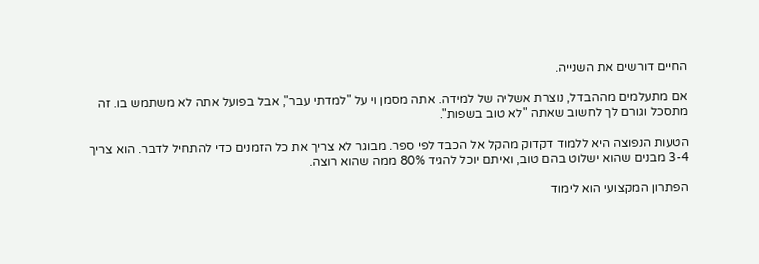החיים דורשים את השנייה.

אם מתעלמים מההבדל, נוצרת אשליה של למידה. אתה מסמן וי על "למדתי עבר", אבל בפועל אתה לא משתמש בו. זה מתסכל וגורם לך לחשוב שאתה "לא טוב בשפות".

הטעות הנפוצה היא ללמוד דקדוק מהקל אל הכבד לפי ספר. מבוגר לא צריך את כל הזמנים כדי להתחיל לדבר. הוא צריך 3-4 מבנים שהוא ישלוט בהם טוב, ואיתם יוכל להגיד 80% ממה שהוא רוצה.

הפתרון המקצועי הוא לימוד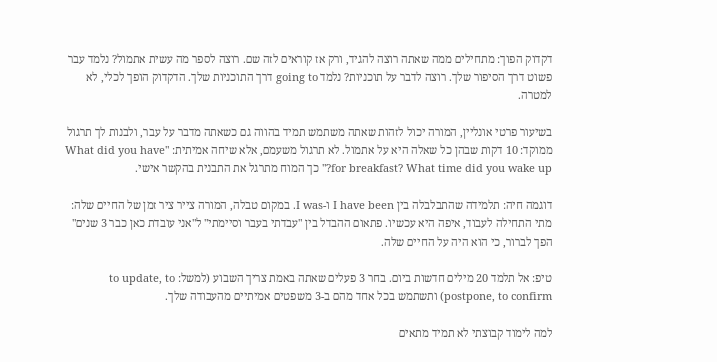דקדוק הפוך: מתחילים ממה שאתה רוצה להגיד, ורק אז קוראים לזה שם. רוצה לספר מה עשית אתמול? נלמד עבר פשוט דרך הסיפור שלך. רוצה לדבר על תוכניות? נלמד going to דרך התוכניות שלך. הדקדוק הופך לכלי, לא למטרה.

בשיעור פרטי אונליין, המורה יכול לזהות שאתה משתמש תמיד בהווה גם כשאתה מדבר על עבר, ולבנות לך תרגול ממוקד: 10 דקות שבהן כל שאלה היא על אתמול. לא תרגול משעמם, אלא שיחה אמיתית: "What did you have for breakfast? What time did you wake up?" כך המוח מתרגל את התבנית בהקשר אישי.

דוגמה חיה: תלמידה שהתבלבלה בין I have been ו-I was. במקום טבלה, המורה צייר ציר זמן של החיים שלה: מתי התחילה לעבוד, איפה היא עכשיו. פתאום ההבדל בין "עבדתי בעבר וסיימתי" ל"אני עובדת כאן כבר 3 שנים" הפך לברור, כי הוא היה על החיים שלה.

טיפ: אל תלמד 20 מילים חדשות ביום. בחר 3 פעלים שאתה באמת צריך השבוע (למשל: to update, to postpone, to confirm) ותשתמש בכל אחד מהם ב-3 משפטים אמיתיים מהעבודה שלך.

למה לימוד קבוצתי לא תמיד מתאים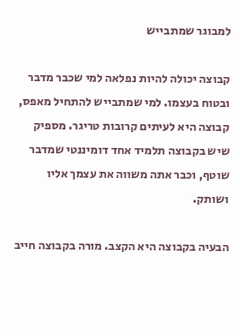למבוגר שמתבייש

קבוצה יכולה להיות נפלאה למי שכבר מדבר ובטוח בעצמו. למי שמתבייש להתחיל מאפס, קבוצה היא לעיתים קרובות טריגר. מספיק שיש בקבוצה תלמיד אחד דומיננטי שמדבר שוטף, וכבר אתה משווה את עצמך אליו ושותק.

הבעיה בקבוצה היא הקצב. מורה בקבוצה חייב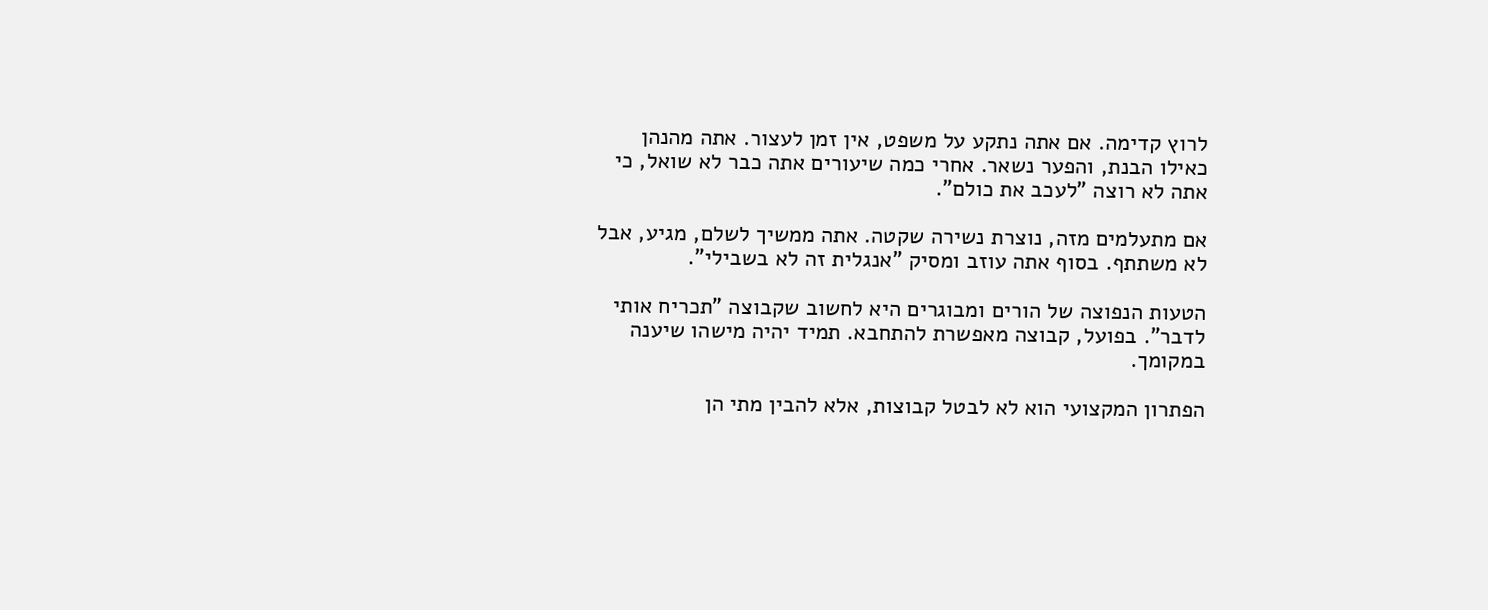לרוץ קדימה. אם אתה נתקע על משפט, אין זמן לעצור. אתה מהנהן כאילו הבנת, והפער נשאר. אחרי כמה שיעורים אתה כבר לא שואל, כי אתה לא רוצה "לעכב את כולם".

אם מתעלמים מזה, נוצרת נשירה שקטה. אתה ממשיך לשלם, מגיע, אבל לא משתתף. בסוף אתה עוזב ומסיק "אנגלית זה לא בשבילי".

הטעות הנפוצה של הורים ומבוגרים היא לחשוב שקבוצה "תכריח אותי לדבר". בפועל, קבוצה מאפשרת להתחבא. תמיד יהיה מישהו שיענה במקומך.

הפתרון המקצועי הוא לא לבטל קבוצות, אלא להבין מתי הן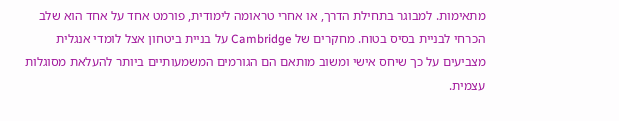מתאימות. למבוגר בתחילת הדרך, או אחרי טראומה לימודית, פורמט אחד על אחד הוא שלב הכרחי לבניית בסיס בטוח. מחקרים של Cambridge על בניית ביטחון אצל לומדי אנגלית מצביעים על כך שיחס אישי ומשוב מותאם הם הגורמים המשמעותיים ביותר להעלאת מסוגלות עצמית.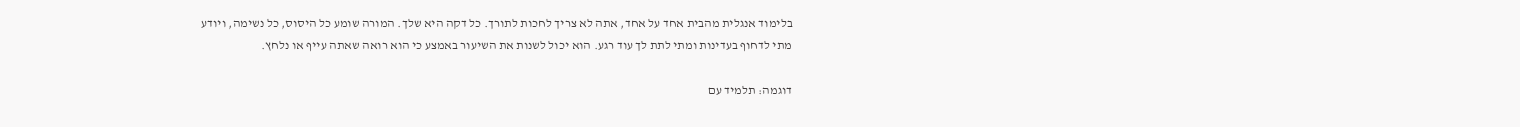בלימוד אנגלית מהבית אחד על אחד, אתה לא צריך לחכות לתורך. כל דקה היא שלך. המורה שומע כל היסוס, כל נשימה, ויודע מתי לדחוף בעדינות ומתי לתת לך עוד רגע. הוא יכול לשנות את השיעור באמצע כי הוא רואה שאתה עייף או נלחץ.

דוגמה: תלמיד עם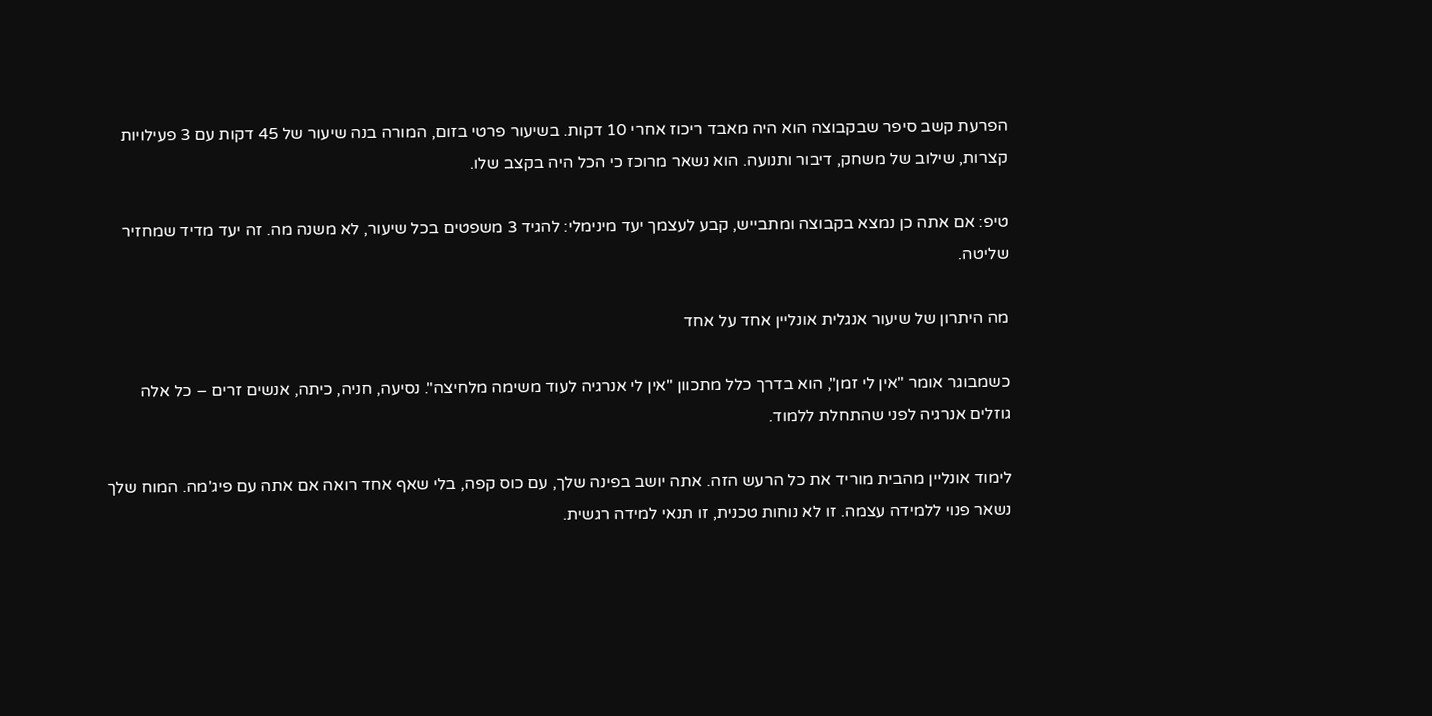הפרעת קשב סיפר שבקבוצה הוא היה מאבד ריכוז אחרי 10 דקות. בשיעור פרטי בזום, המורה בנה שיעור של 45 דקות עם 3 פעילויות קצרות, שילוב של משחק, דיבור ותנועה. הוא נשאר מרוכז כי הכל היה בקצב שלו.

טיפ: אם אתה כן נמצא בקבוצה ומתבייש, קבע לעצמך יעד מינימלי: להגיד 3 משפטים בכל שיעור, לא משנה מה. זה יעד מדיד שמחזיר שליטה.

מה היתרון של שיעור אנגלית אונליין אחד על אחד

כשמבוגר אומר "אין לי זמן", הוא בדרך כלל מתכוון "אין לי אנרגיה לעוד משימה מלחיצה". נסיעה, חניה, כיתה, אנשים זרים – כל אלה גוזלים אנרגיה לפני שהתחלת ללמוד.

לימוד אונליין מהבית מוריד את כל הרעש הזה. אתה יושב בפינה שלך, עם כוס קפה, בלי שאף אחד רואה אם אתה עם פיג'מה. המוח שלך נשאר פנוי ללמידה עצמה. זו לא נוחות טכנית, זו תנאי למידה רגשית.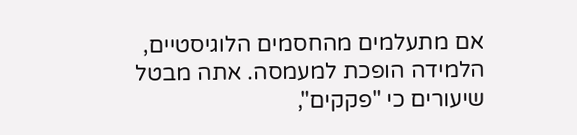אם מתעלמים מהחסמים הלוגיסטיים, הלמידה הופכת למעמסה. אתה מבטל שיעורים כי "פקקים",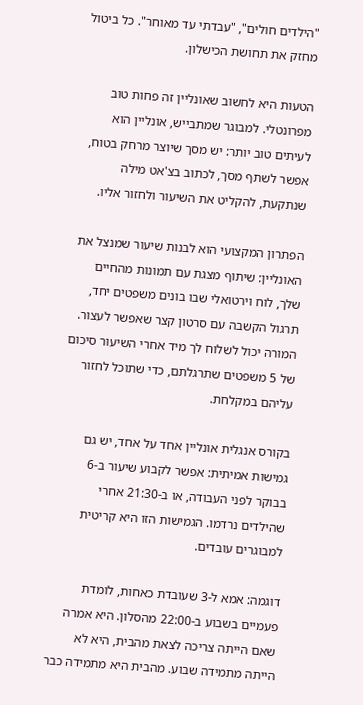"הילדים חולים", "עבדתי עד מאוחר". כל ביטול מחזק את תחושת הכישלון.

הטעות היא לחשוב שאונליין זה פחות טוב מפרונטלי. למבוגר שמתבייש, אונליין הוא לעיתים טוב יותר: יש מסך שיוצר מרחק בטוח, אפשר לשתף מסך, לכתוב בצ'אט מילה שנתקעת, להקליט את השיעור ולחזור אליו.

הפתרון המקצועי הוא לבנות שיעור שמנצל את האונליין: שיתוף מצגת עם תמונות מהחיים שלך, לוח וירטואלי שבו בונים משפטים יחד, תרגול הקשבה עם סרטון קצר שאפשר לעצור. המורה יכול לשלוח לך מיד אחרי השיעור סיכום של 5 משפטים שתרגלתם, כדי שתוכל לחזור עליהם במקלחת.

בקורס אנגלית אונליין אחד על אחד, יש גם גמישות אמיתית: אפשר לקבוע שיעור ב-6 בבוקר לפני העבודה, או ב-21:30 אחרי שהילדים נרדמו. הגמישות הזו היא קריטית למבוגרים עובדים.

דוגמה: אמא ל-3 שעובדת כאחות, לומדת פעמיים בשבוע ב-22:00 מהסלון. היא אמרה שאם הייתה צריכה לצאת מהבית, היא לא הייתה מתמידה שבוע. מהבית היא מתמידה כבר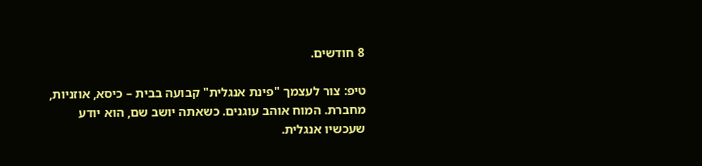8 חודשים.

טיפ: צור לעצמך "פינת אנגלית" קבועה בבית – כיסא, אוזניות, מחברת. המוח אוהב עוגנים. כשאתה יושב שם, הוא יודע שעכשיו אנגלית.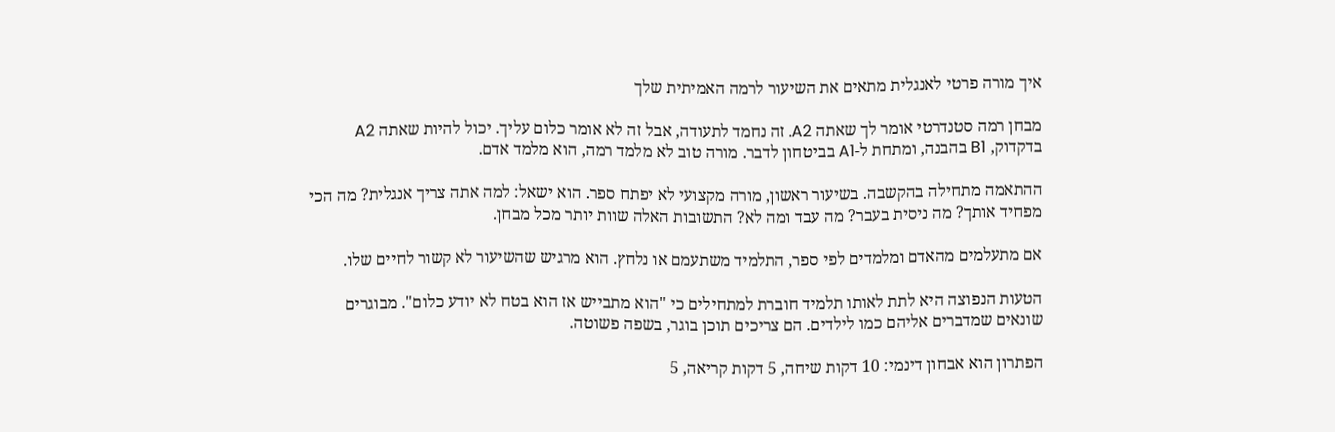איך מורה פרטי לאנגלית מתאים את השיעור לרמה האמיתית שלך

מבחן רמה סטנדרטי אומר לך שאתה A2. זה נחמד לתעודה, אבל זה לא אומר כלום עליך. יכול להיות שאתה A2 בדקדוק, B1 בהבנה, ומתחת ל-A1 בביטחון לדבר. מורה טוב לא מלמד רמה, הוא מלמד אדם.

ההתאמה מתחילה בהקשבה. בשיעור ראשון, מורה מקצועי לא יפתח ספר. הוא ישאל: למה אתה צריך אנגלית? מה הכי מפחיד אותך? מה ניסית בעבר? מה עבד ומה לא? התשובות האלה שוות יותר מכל מבחן.

אם מתעלמים מהאדם ומלמדים לפי ספר, התלמיד משתעמם או נלחץ. הוא מרגיש שהשיעור לא קשור לחיים שלו.

הטעות הנפוצה היא לתת לאותו תלמיד חוברת למתחילים כי "הוא מתבייש אז הוא בטח לא יודע כלום". מבוגרים שונאים שמדברים אליהם כמו לילדים. הם צריכים תוכן בוגר, בשפה פשוטה.

הפתרון הוא אבחון דינמי: 10 דקות שיחה, 5 דקות קריאה, 5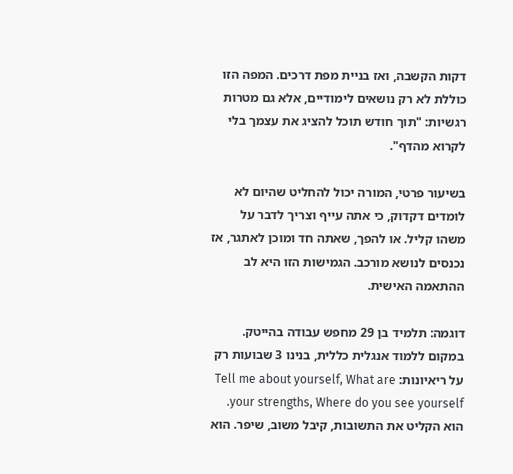דקות הקשבה, ואז בניית מפת דרכים. המפה הזו כוללת לא רק נושאים לימודיים, אלא גם מטרות רגשיות: "תוך חודש תוכל להציג את עצמך בלי לקרוא מהדף".

בשיעור פרטי, המורה יכול להחליט שהיום לא לומדים דקדוק, כי אתה עייף וצריך לדבר על משהו קליל. או להפך, שאתה חד ומוכן לאתגר, אז נכנסים לנושא מורכב. הגמישות הזו היא לב ההתאמה האישית.

דוגמה: תלמיד בן 29 מחפש עבודה בהייטק. במקום ללמוד אנגלית כללית, בנינו 3 שבועות רק על ריאיונות: Tell me about yourself, What are your strengths, Where do you see yourself. הוא הקליט את התשובות, קיבל משוב, שיפר. הוא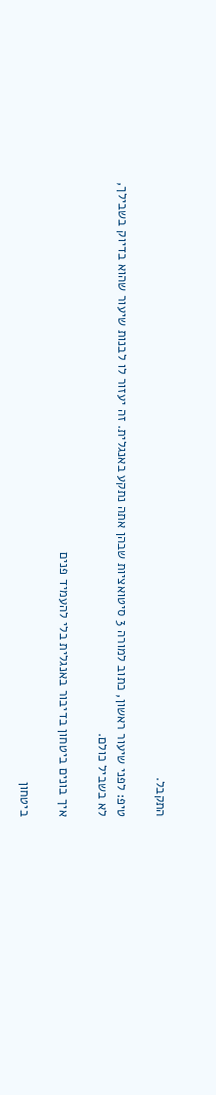התקבל.

טיפ: לפני שיעור ראשון, כתוב למורה 3 סיטואציות שבהן אתה נתקע באנגלית. זה יעזור לו לבנות שיעור שהוא בדיוק בשבילך, לא בשביל כולם.

איך בונים ביטחון בדיבור באנגלית בלי להעמיד פנים

ביטחון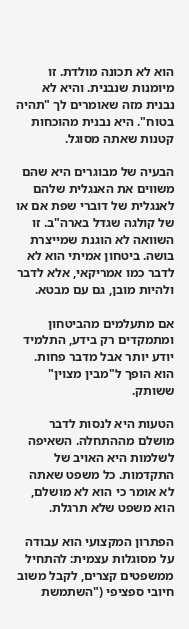הוא לא תכונה מולדת. זו מיומנות שנבנית. והיא לא נבנית מזה שאומרים לך "תהיה בטוח". היא נבנית מהוכחות קטנות שאתה מסוגל.

הבעיה של מבוגרים היא שהם משווים את האנגלית שלהם לאנגלית של דוברי שפת אם או של קולגה שגדל בארה"ב. זו השוואה לא הוגנת שמייצרת בושה. ביטחון אמיתי הוא לא לדבר כמו אמריקאי, אלא לדבר ולהיות מובן, גם עם מבטא.

אם מתעלמים מהביטחון ומתמקדים רק בידע, התלמיד יודע יותר אבל מדבר פחות. הוא הופך ל"מבין מצוין" ששותק.

הטעות היא לנסות לדבר מושלם מההתחלה. השאיפה לשלמות היא האויב של התקדמות. כל משפט שאתה לא אומר כי הוא לא מושלם, הוא משפט שלא תרגלת.

הפתרון המקצועי הוא עבודה על מסוגלות עצמית: להתחיל ממשפטים קצרים, לקבל משוב חיובי ספציפי ("השתמשת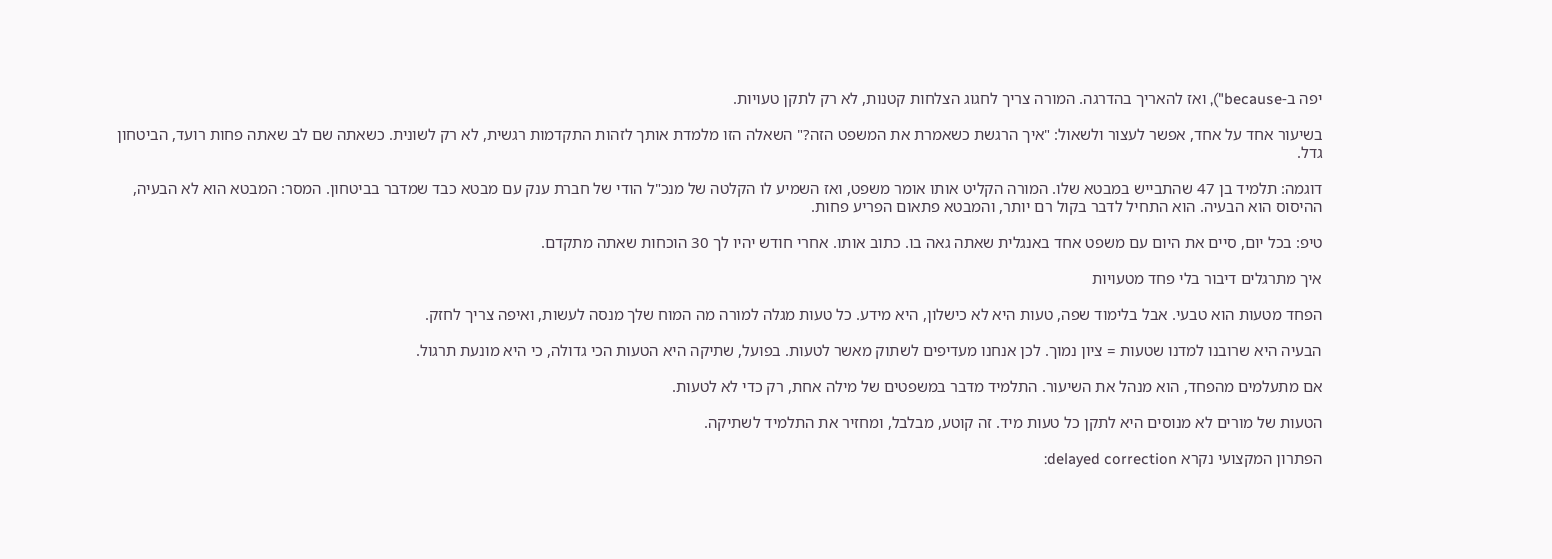יפה ב-because"), ואז להאריך בהדרגה. המורה צריך לחגוג הצלחות קטנות, לא רק לתקן טעויות.

בשיעור אחד על אחד, אפשר לעצור ולשאול: "איך הרגשת כשאמרת את המשפט הזה?" השאלה הזו מלמדת אותך לזהות התקדמות רגשית, לא רק לשונית. כשאתה שם לב שאתה פחות רועד, הביטחון גדל.

דוגמה: תלמיד בן 47 שהתבייש במבטא שלו. המורה הקליט אותו אומר משפט, ואז השמיע לו הקלטה של מנכ"ל הודי של חברת ענק עם מבטא כבד שמדבר בביטחון. המסר: המבטא הוא לא הבעיה, ההיסוס הוא הבעיה. הוא התחיל לדבר בקול רם יותר, והמבטא פתאום הפריע פחות.

טיפ: בכל יום, סיים את היום עם משפט אחד באנגלית שאתה גאה בו. כתוב אותו. אחרי חודש יהיו לך 30 הוכחות שאתה מתקדם.

איך מתרגלים דיבור בלי פחד מטעויות

הפחד מטעות הוא טבעי. אבל בלימוד שפה, טעות היא לא כישלון, היא מידע. כל טעות מגלה למורה מה המוח שלך מנסה לעשות, ואיפה צריך לחזק.

הבעיה היא שרובנו למדנו שטעות = ציון נמוך. לכן אנחנו מעדיפים לשתוק מאשר לטעות. בפועל, שתיקה היא הטעות הכי גדולה, כי היא מונעת תרגול.

אם מתעלמים מהפחד, הוא מנהל את השיעור. התלמיד מדבר במשפטים של מילה אחת, רק כדי לא לטעות.

הטעות של מורים לא מנוסים היא לתקן כל טעות מיד. זה קוטע, מבלבל, ומחזיר את התלמיד לשתיקה.

הפתרון המקצועי נקרא delayed correction: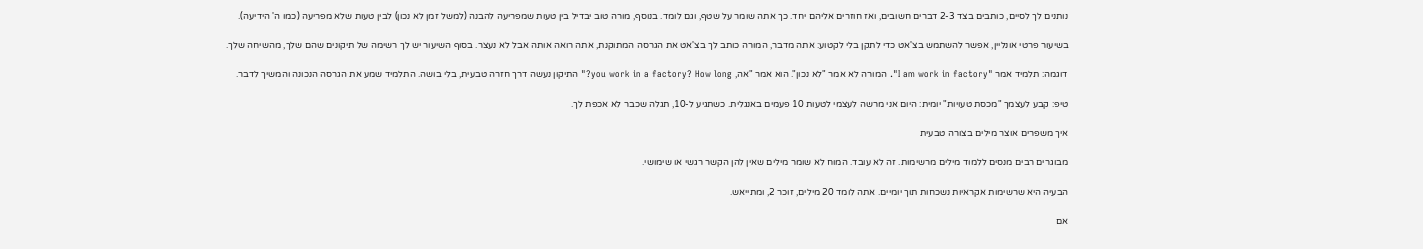נותנים לך לסיים, כותבים בצד 2-3 דברים חשובים, ואז חוזרים אליהם יחד. כך אתה שומר על שטף, וגם לומד. בנוסף, מורה טוב יבדיל בין טעות שמפריעה להבנה (למשל זמן לא נכון) לבין טעות שלא מפריעה (כמו ה' הידיעה).

בשיעור פרטי אונליין, אפשר להשתמש בצ'אט כדי לתקן בלי לקטוע: אתה מדבר, המורה כותב לך בצ'אט את הגרסה המתוקנת, אתה רואה אותה אבל לא נעצר. בסוף השיעור יש לך רשימה של תיקונים שהם שלך, מהשיחה שלך.

דוגמה: תלמיד אמר "I am work in factory". המורה לא אמר "לא נכון". הוא אמר "אה, you work in a factory? How long?" התיקון נעשה דרך חזרה טבעית, בלי בושה. התלמיד שמע את הגרסה הנכונה והמשיך לדבר.

טיפ: קבע לעצמך "מכסת טעויות" יומית: היום אני מרשה לעצמי לטעות 10 פעמים באנגלית. כשתגיע ל-10, תגלה שכבר לא אכפת לך.

איך משפרים אוצר מילים בצורה טבעית

מבוגרים רבים מנסים ללמוד מילים מרשימות. זה לא עובד. המוח לא שומר מילים שאין להן הקשר רגשי או שימושי.

הבעיה היא שרשימות אקראיות נשכחות תוך יומיים. אתה לומד 20 מילים, זוכר 2, ומתייאש.

אם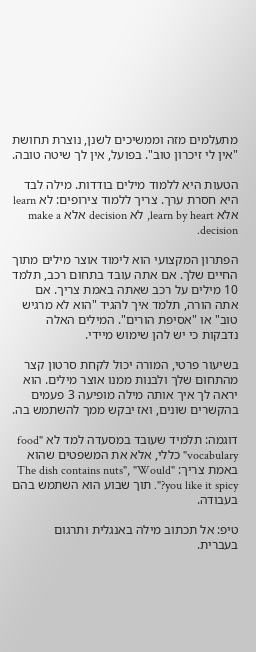מתעלמים מזה וממשיכים לשנן, נוצרת תחושת "אין לי זיכרון טוב". בפועל, אין לך שיטה טובה.

הטעות היא ללמוד מילים בודדות. מילה לבד היא חסרת ערך. צריך ללמוד צירופים: לא learn אלא learn by heart, לא decision אלא make a decision.

הפתרון המקצועי הוא לימוד אוצר מילים מתוך החיים שלך. אם אתה עובד בתחום רכב, תלמד 10 מילים על רכב שאתה באמת צריך. אם אתה הורה, תלמד איך להגיד "הוא לא מרגיש טוב" או "אסיפת הורים". המילים האלה נדבקות כי יש להן שימוש מיידי.

בשיעור פרטי, המורה יכול לקחת סרטון קצר מהתחום שלך ולבנות ממנו אוצר מילים. הוא יראה לך איך אותה מילה מופיעה 3 פעמים בהקשרים שונים, ואז יבקש ממך להשתמש בה.

דוגמה: תלמיד שעובד במסעדה למד לא "food vocabulary" כללי, אלא את המשפטים שהוא באמת צריך: "The dish contains nuts", "Would you like it spicy?". תוך שבוע הוא השתמש בהם בעבודה.

טיפ: אל תכתוב מילה באנגלית ותרגום בעברית.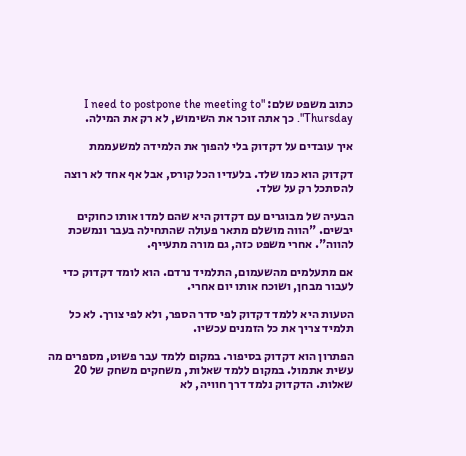כתוב משפט שלם: "I need to postpone the meeting to Thursday". כך אתה זוכר את השימוש, לא רק את המילה.

איך עובדים על דקדוק בלי להפוך את הלמידה למשעממת

דקדוק הוא כמו שלד. בלעדיו הכל קורס, אבל אף אחד לא רוצה להסתכל רק על שלד.

הבעיה של מבוגרים עם דקדוק היא שהם למדו אותו כחוקים יבשים. "הווה מושלם מתאר פעולה שהתחילה בעבר ונמשכת להווה". אחרי משפט כזה, גם מורה מתעייף.

אם מתעלמים מהשעמום, התלמיד נרדם. הוא לומד דקדוק כדי לעבור מבחן, ושוכח אותו יום אחרי.

הטעות היא ללמד דקדוק לפי סדר הספר, ולא לפי צורך. לא כל תלמיד צריך את כל הזמנים עכשיו.

הפתרון הוא דקדוק בסיפור. במקום ללמד עבר פשוט, מספרים מה עשית אתמול. במקום ללמד שאלות, משחקים משחק של 20 שאלות. הדקדוק נלמד דרך חוויה, לא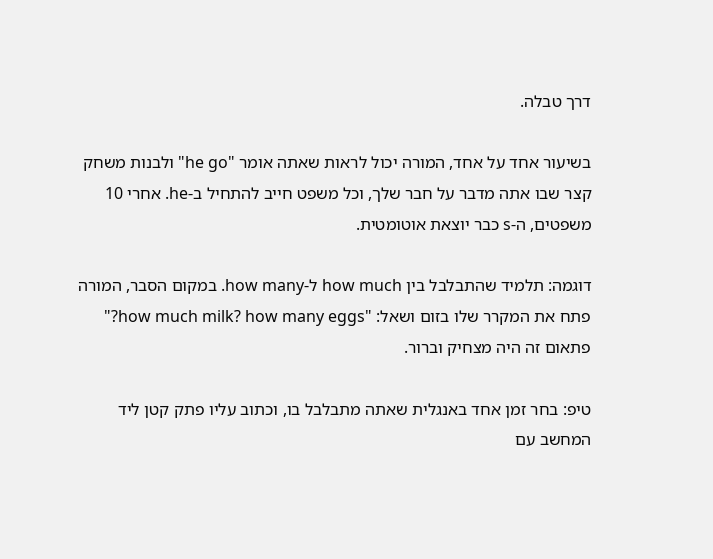דרך טבלה.

בשיעור אחד על אחד, המורה יכול לראות שאתה אומר "he go" ולבנות משחק קצר שבו אתה מדבר על חבר שלך, וכל משפט חייב להתחיל ב-he. אחרי 10 משפטים, ה-s כבר יוצאת אוטומטית.

דוגמה: תלמיד שהתבלבל בין how much ל-how many. במקום הסבר, המורה פתח את המקרר שלו בזום ושאל: "how much milk? how many eggs?" פתאום זה היה מצחיק וברור.

טיפ: בחר זמן אחד באנגלית שאתה מתבלבל בו, וכתוב עליו פתק קטן ליד המחשב עם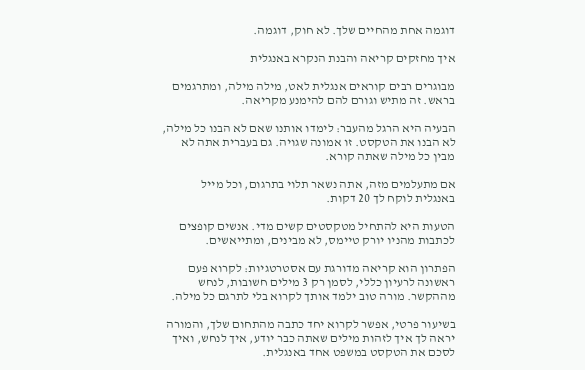דוגמה אחת מהחיים שלך. לא חוק, דוגמה.

איך מחזקים קריאה והבנת הנקרא באנגלית

מבוגרים רבים קוראים אנגלית לאט, מילה מילה, ומתרגמים בראש. זה מתיש וגורם להם להימנע מקריאה.

הבעיה היא הרגל מהעבר: לימדו אותנו שאם לא הבנו כל מילה, לא הבנו את הטקסט. זו אמונה שגויה. גם בעברית אתה לא מבין כל מילה שאתה קורא.

אם מתעלמים מזה, אתה נשאר תלוי בתרגום, וכל מייל באנגלית לוקח לך 20 דקות.

הטעות היא להתחיל מטקסטים קשים מדי. אנשים קופצים לכתבות מהניו יורק טיימס, לא מבינים, ומתייאשים.

הפתרון הוא קריאה מדורגת עם אסטרטגיות: לקרוא פעם ראשונה לרעיון כללי, לסמן רק 3 מילים חשובות, לנחש מההקשר. מורה טוב ילמד אותך לקרוא בלי לתרגם כל מילה.

בשיעור פרטי, אפשר לקרוא יחד כתבה מהתחום שלך, והמורה יראה לך איך לזהות מילים שאתה כבר יודע, איך לנחש, ואיך לסכם את הטקסט במשפט אחד באנגלית.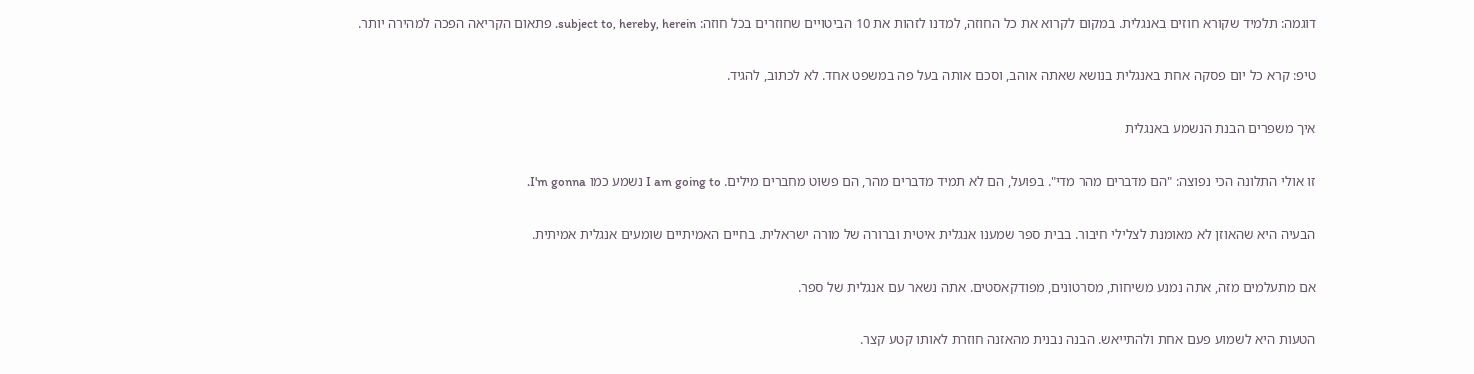דוגמה: תלמיד שקורא חוזים באנגלית. במקום לקרוא את כל החוזה, למדנו לזהות את 10 הביטויים שחוזרים בכל חוזה: subject to, hereby, herein. פתאום הקריאה הפכה למהירה יותר.

טיפ: קרא כל יום פסקה אחת באנגלית בנושא שאתה אוהב, וסכם אותה בעל פה במשפט אחד. לא לכתוב, להגיד.

איך משפרים הבנת הנשמע באנגלית

זו אולי התלונה הכי נפוצה: "הם מדברים מהר מדי". בפועל, הם לא תמיד מדברים מהר, הם פשוט מחברים מילים. I am going to נשמע כמו I'm gonna.

הבעיה היא שהאוזן לא מאומנת לצלילי חיבור. בבית ספר שמענו אנגלית איטית וברורה של מורה ישראלית. בחיים האמיתיים שומעים אנגלית אמיתית.

אם מתעלמים מזה, אתה נמנע משיחות, מסרטונים, מפודקאסטים. אתה נשאר עם אנגלית של ספר.

הטעות היא לשמוע פעם אחת ולהתייאש. הבנה נבנית מהאזנה חוזרת לאותו קטע קצר.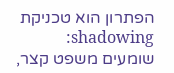הפתרון הוא טכניקת shadowing: שומעים משפט קצר,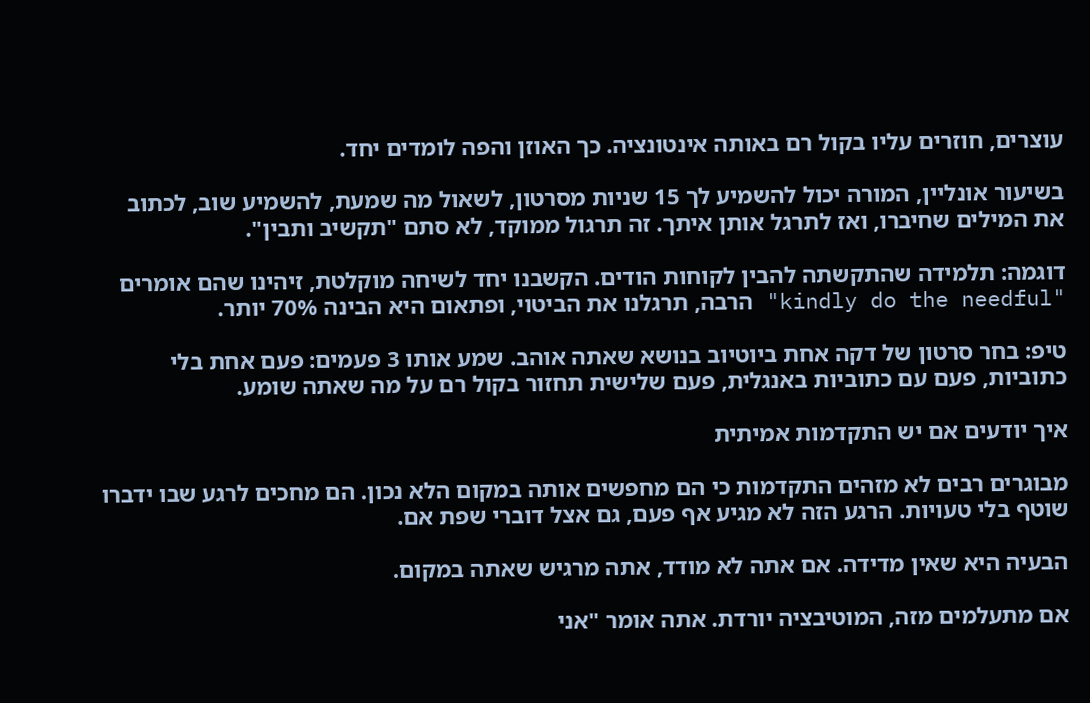עוצרים, חוזרים עליו בקול רם באותה אינטונציה. כך האוזן והפה לומדים יחד.

בשיעור אונליין, המורה יכול להשמיע לך 15 שניות מסרטון, לשאול מה שמעת, להשמיע שוב, לכתוב את המילים שחיברו, ואז לתרגל אותן איתך. זה תרגול ממוקד, לא סתם "תקשיב ותבין".

דוגמה: תלמידה שהתקשתה להבין לקוחות הודים. הקשבנו יחד לשיחה מוקלטת, זיהינו שהם אומרים "kindly do the needful" הרבה, תרגלנו את הביטוי, ופתאום היא הבינה 70% יותר.

טיפ: בחר סרטון של דקה אחת ביוטיוב בנושא שאתה אוהב. שמע אותו 3 פעמים: פעם אחת בלי כתוביות, פעם עם כתוביות באנגלית, פעם שלישית תחזור בקול רם על מה שאתה שומע.

איך יודעים אם יש התקדמות אמיתית

מבוגרים רבים לא מזהים התקדמות כי הם מחפשים אותה במקום הלא נכון. הם מחכים לרגע שבו ידברו שוטף בלי טעויות. הרגע הזה לא מגיע אף פעם, גם אצל דוברי שפת אם.

הבעיה היא שאין מדידה. אם אתה לא מודד, אתה מרגיש שאתה במקום.

אם מתעלמים מזה, המוטיבציה יורדת. אתה אומר "אני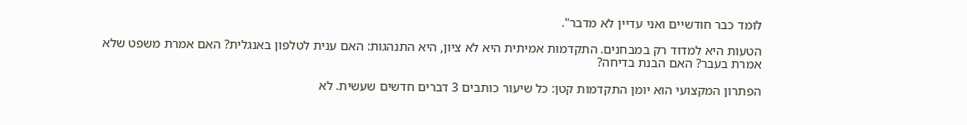לומד כבר חודשיים ואני עדיין לא מדבר".

הטעות היא למדוד רק במבחנים. התקדמות אמיתית היא לא ציון, היא התנהגות: האם ענית לטלפון באנגלית? האם אמרת משפט שלא אמרת בעבר? האם הבנת בדיחה?

הפתרון המקצועי הוא יומן התקדמות קטן: כל שיעור כותבים 3 דברים חדשים שעשית. לא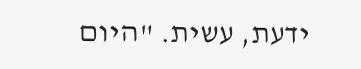ידעת, עשית. "היום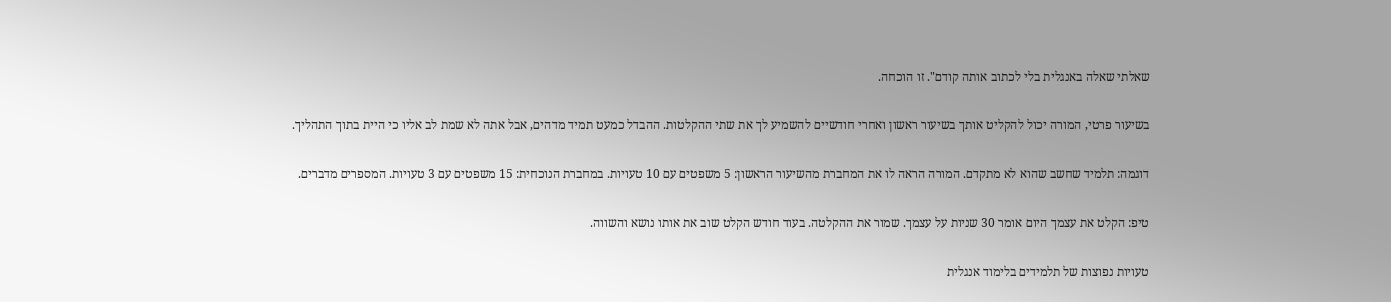שאלתי שאלה באנגלית בלי לכתוב אותה קודם". זו הוכחה.

בשיעור פרטי, המורה יכול להקליט אותך בשיעור ראשון ואחרי חודשיים להשמיע לך את שתי ההקלטות. ההבדל כמעט תמיד מדהים, אבל אתה לא שמת לב אליו כי היית בתוך התהליך.

דוגמה: תלמיד שחשב שהוא לא מתקדם. המורה הראה לו את המחברת מהשיעור הראשון: 5 משפטים עם 10 טעויות. במחברת הנוכחית: 15 משפטים עם 3 טעויות. המספרים מדברים.

טיפ: הקלט את עצמך היום אומר 30 שניות על עצמך. שמור את ההקלטה. בעוד חודש הקלט שוב את אותו נושא והשווה.

טעויות נפוצות של תלמידים בלימוד אנגלית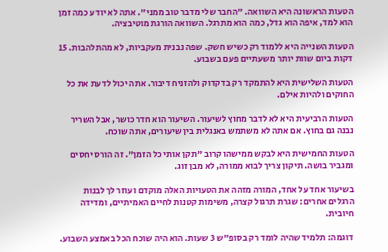הטעות הראשונה היא השוואה. "החבר שלי מדבר טוב ממני". אתה לא יודע כמה זמן הוא למד, איפה הוא גדל, כמה הוא מתרגל. השוואה הורגת מוטיבציה.

הטעות השנייה היא ללמוד רק כשיש חשק. שפה נבנית מעקביות, לא מהתלהבות. 15 דקות ביום שוות יותר משעתיים פעם בשבוע.

הטעות השלישית היא להתמקד רק בדקדוק ולהזניח דיבור. אתה יכול לדעת את כל החוקים ולהיות אילם.

הטעות הרביעית היא לא לדבר מחוץ לשיעור. השיעור הוא חדר כושר, אבל השריר נבנה גם בחוץ. אם אתה לא משתמש באנגלית בין שיעורים, אתה שוכח.

הטעות החמישית היא לבקש ממישהו קרוב "תקן אותי כל הזמן". זה הורס יחסים ומגביר בושה. תיקון צריך לבוא ממורה, לא מבן זוג.

בשיעור אחד על אחד, המורה מזהה את הטעויות האלה מוקדם ועוזר לך לבנות הרגלים אחרים: שגרת תרגול קצרה, משימות קטנות לחיים האמיתיים, ומדידה חיובית.

דוגמה: תלמיד שהיה לומד רק בסופ"ש 3 שעות. הוא היה שוכח הכל באמצע השבוע.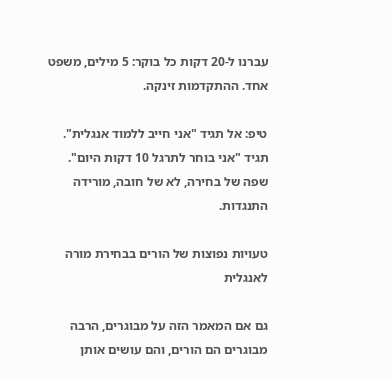עברנו ל-20 דקות כל בוקר: 5 מילים, משפט אחד. ההתקדמות זינקה.

טיפ: אל תגיד "אני חייב ללמוד אנגלית". תגיד "אני בוחר לתרגל 10 דקות היום". שפה של בחירה, לא של חובה, מורידה התנגדות.

טעויות נפוצות של הורים בבחירת מורה לאנגלית

גם אם המאמר הזה על מבוגרים, הרבה מבוגרים הם הורים, והם עושים אותן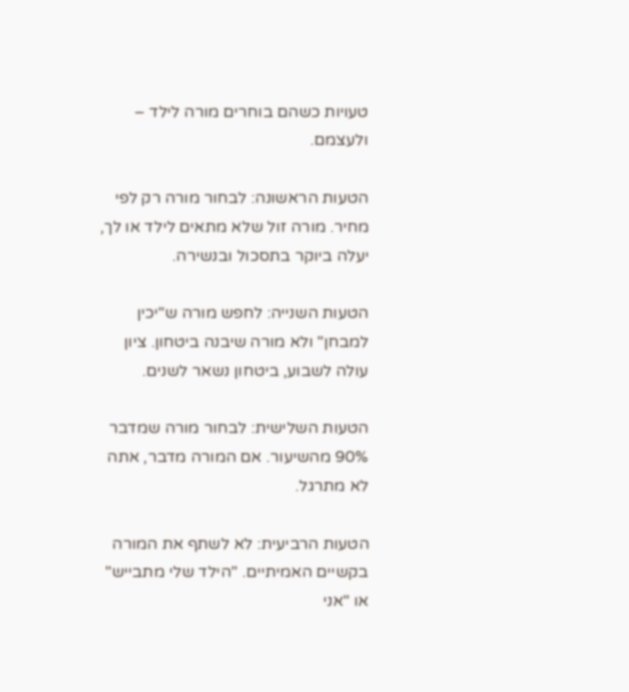טעויות כשהם בוחרים מורה לילד – ולעצמם.

הטעות הראשונה: לבחור מורה רק לפי מחיר. מורה זול שלא מתאים לילד או לך, יעלה ביוקר בתסכול ובנשירה.

הטעות השנייה: לחפש מורה ש"יכין למבחן" ולא מורה שיבנה ביטחון. ציון עולה לשבוע, ביטחון נשאר לשנים.

הטעות השלישית: לבחור מורה שמדבר 90% מהשיעור. אם המורה מדבר, אתה לא מתרגל.

הטעות הרביעית: לא לשתף את המורה בקשיים האמיתיים. "הילד שלי מתבייש" או "אני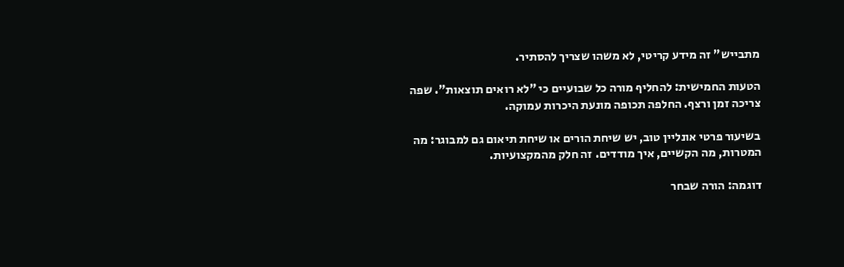מתבייש" זה מידע קריטי, לא משהו שצריך להסתיר.

הטעות החמישית: להחליף מורה כל שבועיים כי "לא רואים תוצאות". שפה צריכה זמן ורצף. החלפה תכופה מונעת היכרות עמוקה.

בשיעור פרטי אונליין טוב, יש שיחת הורים או שיחת תיאום גם למבוגר: מה המטרות, מה הקשיים, איך מודדים. זה חלק מהמקצועיות.

דוגמה: הורה שבחר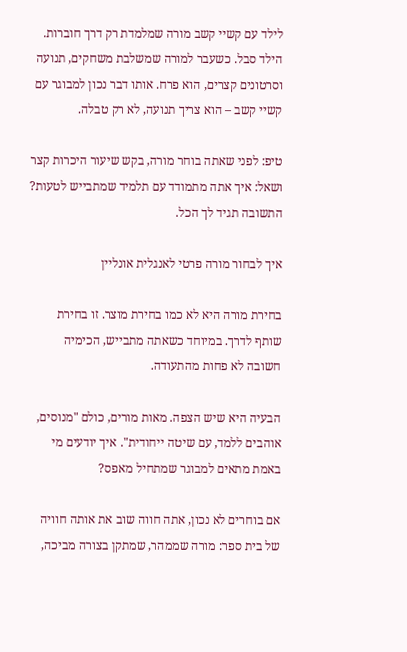לילד עם קשיי קשב מורה שמלמדת רק דרך חוברות. הילד סבל. כשעבר למורה שמשלבת משחקים, תנועה וסרטונים קצרים, הוא פרח. אותו דבר נכון למבוגר עם קשיי קשב – הוא צריך תנועה, לא רק טבלה.

טיפ: לפני שאתה בוחר מורה, בקש שיעור היכרות קצר ושאל: איך אתה מתמודד עם תלמיד שמתבייש לטעות? התשובה תגיד לך הכל.

איך לבחור מורה פרטי לאנגלית אונליין

בחירת מורה היא לא כמו בחירת מוצר. זו בחירת שותף לדרך. במיוחד כשאתה מתבייש, הכימיה חשובה לא פחות מהתעודה.

הבעיה היא שיש הצפה. מאות מורים, כולם "מנוסים, אוהבים ללמד, עם שיטה ייחודית". איך יודעים מי באמת מתאים למבוגר שמתחיל מאפס?

אם בוחרים לא נכון, אתה חווה שוב את אותה חוויה של בית ספר: מורה שממהר, שמתקן בצורה מביכה,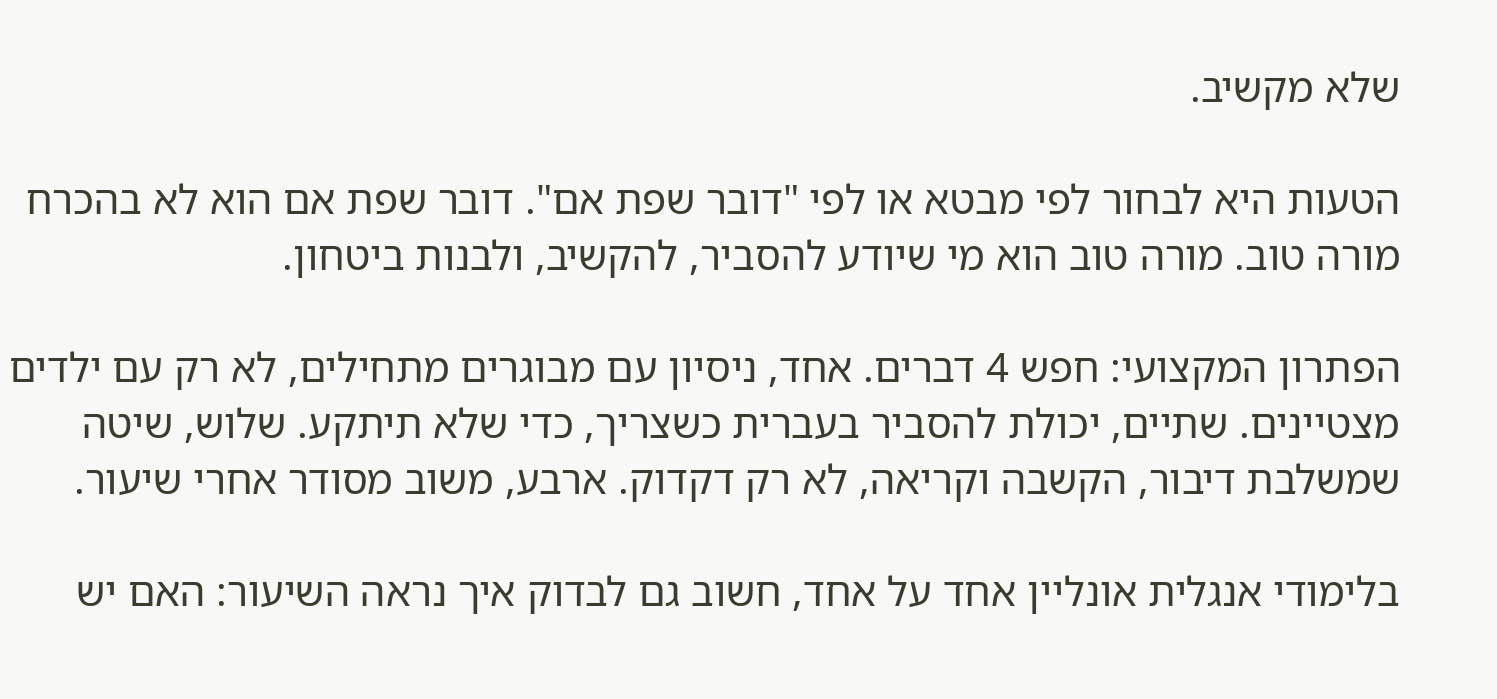שלא מקשיב.

הטעות היא לבחור לפי מבטא או לפי "דובר שפת אם". דובר שפת אם הוא לא בהכרח מורה טוב. מורה טוב הוא מי שיודע להסביר, להקשיב, ולבנות ביטחון.

הפתרון המקצועי: חפש 4 דברים. אחד, ניסיון עם מבוגרים מתחילים, לא רק עם ילדים מצטיינים. שתיים, יכולת להסביר בעברית כשצריך, כדי שלא תיתקע. שלוש, שיטה שמשלבת דיבור, הקשבה וקריאה, לא רק דקדוק. ארבע, משוב מסודר אחרי שיעור.

בלימודי אנגלית אונליין אחד על אחד, חשוב גם לבדוק איך נראה השיעור: האם יש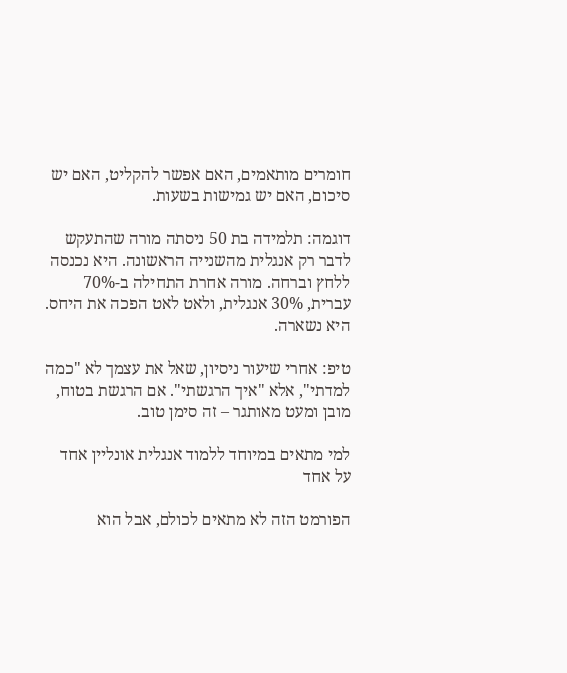חומרים מותאמים, האם אפשר להקליט, האם יש סיכום, האם יש גמישות בשעות.

דוגמה: תלמידה בת 50 ניסתה מורה שהתעקש לדבר רק אנגלית מהשנייה הראשונה. היא נכנסה ללחץ וברחה. מורה אחרת התחילה ב-70% עברית, 30% אנגלית, ולאט לאט הפכה את היחס. היא נשארה.

טיפ: אחרי שיעור ניסיון, שאל את עצמך לא "כמה למדתי", אלא "איך הרגשתי". אם הרגשת בטוח, מובן ומעט מאותגר – זה סימן טוב.

למי מתאים במיוחד ללמוד אנגלית אונליין אחד על אחד

הפורמט הזה לא מתאים לכולם, אבל הוא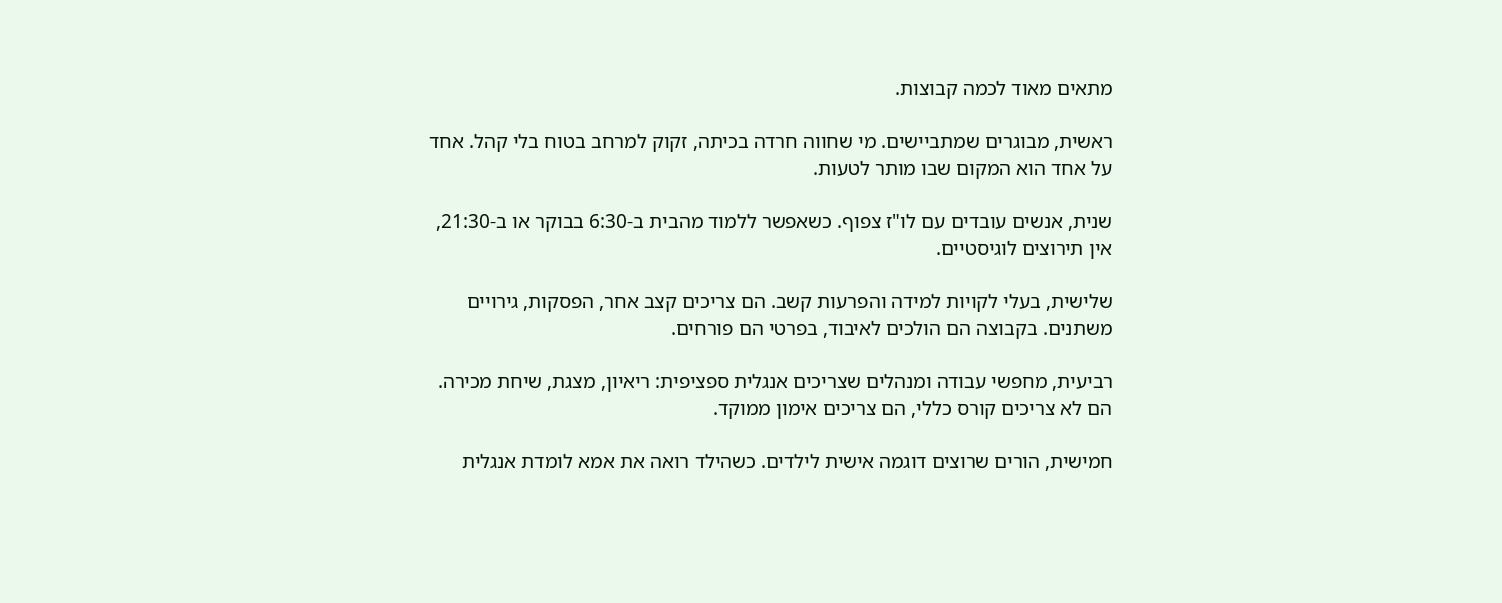מתאים מאוד לכמה קבוצות.

ראשית, מבוגרים שמתביישים. מי שחווה חרדה בכיתה, זקוק למרחב בטוח בלי קהל. אחד על אחד הוא המקום שבו מותר לטעות.

שנית, אנשים עובדים עם לו"ז צפוף. כשאפשר ללמוד מהבית ב-6:30 בבוקר או ב-21:30, אין תירוצים לוגיסטיים.

שלישית, בעלי לקויות למידה והפרעות קשב. הם צריכים קצב אחר, הפסקות, גירויים משתנים. בקבוצה הם הולכים לאיבוד, בפרטי הם פורחים.

רביעית, מחפשי עבודה ומנהלים שצריכים אנגלית ספציפית: ריאיון, מצגת, שיחת מכירה. הם לא צריכים קורס כללי, הם צריכים אימון ממוקד.

חמישית, הורים שרוצים דוגמה אישית לילדים. כשהילד רואה את אמא לומדת אנגלית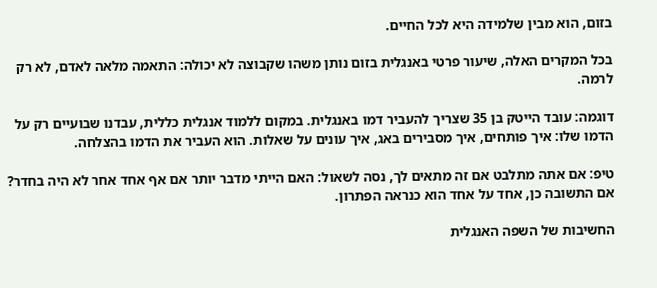בזום, הוא מבין שלמידה היא לכל החיים.

בכל המקרים האלה, שיעור פרטי באנגלית בזום נותן משהו שקבוצה לא יכולה: התאמה מלאה לאדם, לא רק לרמה.

דוגמה: עובד הייטק בן 35 שצריך להעביר דמו באנגלית. במקום ללמוד אנגלית כללית, עבדנו שבועיים רק על הדמו שלו: איך פותחים, איך מסבירים באג, איך עונים על שאלות. הוא העביר את הדמו בהצלחה.

טיפ: אם אתה מתלבט אם זה מתאים לך, נסה לשאול: האם הייתי מדבר יותר אם אף אחד אחר לא היה בחדר? אם התשובה כן, אחד על אחד הוא כנראה הפתרון.

החשיבות של השפה האנגלית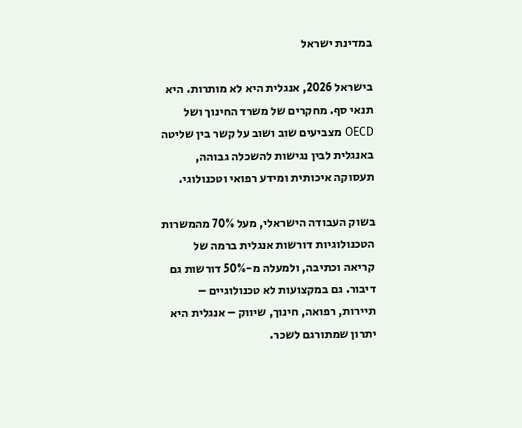במדינת ישראל

בישראל 2026, אנגלית היא לא מותרות. היא תנאי סף. מחקרים של משרד החינוך ושל OECD מצביעים שוב ושוב על קשר בין שליטה באנגלית לבין נגישות להשכלה גבוהה, תעסוקה איכותית ומידע רפואי וטכנולוגי.

בשוק העבודה הישראלי, מעל 70% מהמשרות הטכנולוגיות דורשות אנגלית ברמה של קריאה וכתיבה, ולמעלה מ-50% דורשות גם דיבור. גם במקצועות לא טכנולוגיים – תיירות, רפואה, חינוך, שיווק – אנגלית היא יתרון שמתורגם לשכר.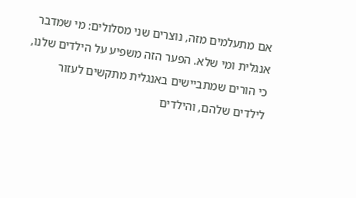אם מתעלמים מזה, נוצרים שני מסלולים: מי שמדבר אנגלית ומי שלא. הפער הזה משפיע על הילדים שלנו, כי הורים שמתביישים באנגלית מתקשים לעזור לילדים שלהם, והילדים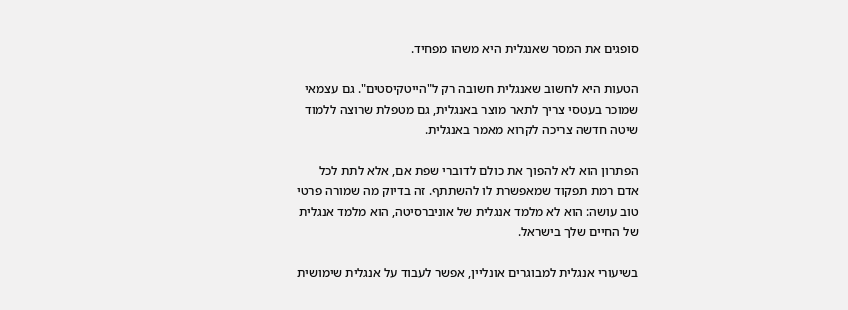סופגים את המסר שאנגלית היא משהו מפחיד.

הטעות היא לחשוב שאנגלית חשובה רק ל"הייטקיסטים". גם עצמאי שמוכר בעטסי צריך לתאר מוצר באנגלית, גם מטפלת שרוצה ללמוד שיטה חדשה צריכה לקרוא מאמר באנגלית.

הפתרון הוא לא להפוך את כולם לדוברי שפת אם, אלא לתת לכל אדם רמת תפקוד שמאפשרת לו להשתתף. זה בדיוק מה שמורה פרטי טוב עושה: הוא לא מלמד אנגלית של אוניברסיטה, הוא מלמד אנגלית של החיים שלך בישראל.

בשיעורי אנגלית למבוגרים אונליין, אפשר לעבוד על אנגלית שימושית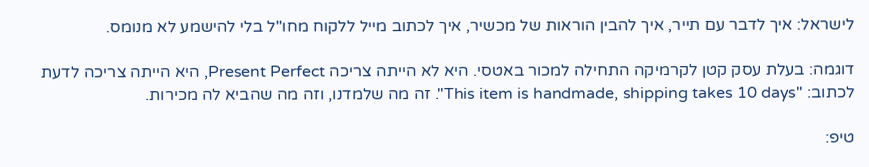לישראל: איך לדבר עם תייר, איך להבין הוראות של מכשיר, איך לכתוב מייל ללקוח מחו"ל בלי להישמע לא מנומס.

דוגמה: בעלת עסק קטן לקרמיקה התחילה למכור באטסי. היא לא הייתה צריכה Present Perfect, היא הייתה צריכה לדעת לכתוב: "This item is handmade, shipping takes 10 days". זה מה שלמדנו, וזה מה שהביא לה מכירות.

טיפ: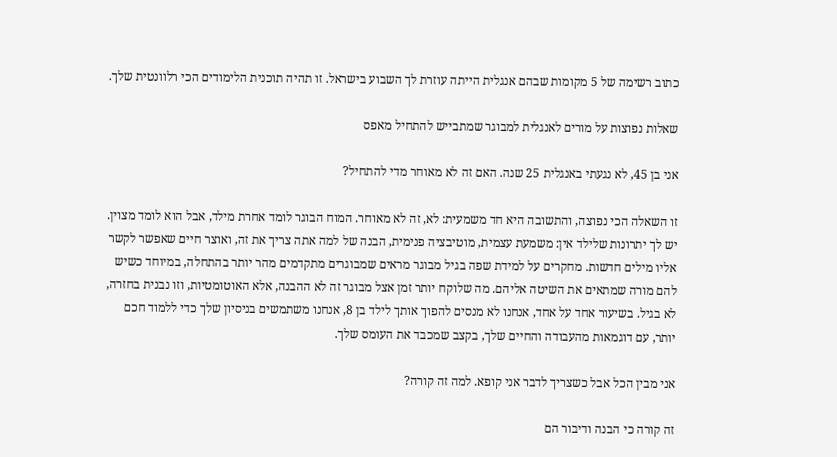כתוב רשימה של 5 מקומות שבהם אנגלית הייתה עוזרת לך השבוע בישראל. זו תהיה תוכנית הלימודים הכי רלוונטית שלך.

שאלות נפוצות על מורים לאנגלית למבוגר שמתבייש להתחיל מאפס

אני בן 45, לא נגעתי באנגלית 25 שנה. האם זה לא מאוחר מדי להתחיל?

זו השאלה הכי נפוצה, והתשובה היא חד משמעית: לא, זה לא מאוחר. המוח הבוגר לומד אחרת מילד, אבל הוא לומד מצוין. יש לך יתרונות שלילד אין: משמעת עצמית, מוטיבציה פנימית, הבנה של למה אתה צריך את זה, ואוצר חיים שאפשר לקשר אליו מילים חדשות. מחקרים על למידת שפה בגיל מבוגר מראים שמבוגרים מתקדמים מהר יותר בהתחלה, במיוחד כשיש להם מורה שמתאים את השיטה אליהם. מה שלוקח יותר זמן אצל מבוגר זה לא ההבנה, אלא האוטומטיות, וזו נבנית בחזרה, לא בגיל. בשיעור אחד על אחד, אנחנו לא מנסים להפוך אותך לילד בן 8, אנחנו משתמשים בניסיון שלך כדי ללמוד חכם יותר, עם דוגמאות מהעבודה והחיים שלך, בקצב שמכבד את העומס שלך.

אני מבין הכל אבל כשצריך לדבר אני קופא. למה זה קורה?

זה קורה כי הבנה ודיבור הם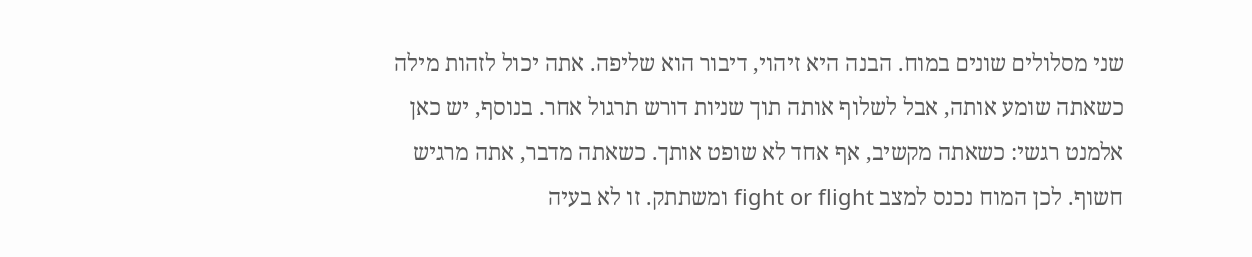שני מסלולים שונים במוח. הבנה היא זיהוי, דיבור הוא שליפה. אתה יכול לזהות מילה כשאתה שומע אותה, אבל לשלוף אותה תוך שניות דורש תרגול אחר. בנוסף, יש כאן אלמנט רגשי: כשאתה מקשיב, אף אחד לא שופט אותך. כשאתה מדבר, אתה מרגיש חשוף. לכן המוח נכנס למצב fight or flight ומשתתק. זו לא בעיה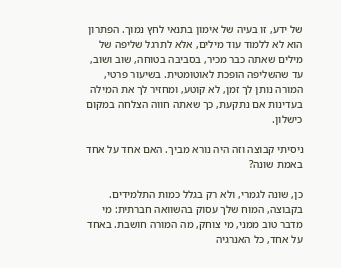של ידע, זו בעיה של אימון בתנאי לחץ נמוך. הפתרון הוא לא ללמוד עוד מילים, אלא לתרגל שליפה של מילים שאתה כבר מכיר, בסביבה בטוחה, שוב ושוב, עד שהשליפה הופכת לאוטומטית. בשיעור פרטי, המורה נותן לך זמן, לא קוטע, ומחזיר לך את המילה בעדינות אם נתקעת, כך שאתה חווה הצלחה במקום כישלון.

ניסיתי קבוצה וזה היה נורא מביך. האם אחד על אחד באמת שונה?

כן, שונה לגמרי, ולא רק בגלל כמות התלמידים. בקבוצה, המוח שלך עסוק בהשוואה חברתית: מי מדבר טוב ממני, מי צוחק, מה המורה חושבת. באחד על אחד, כל האנרגיה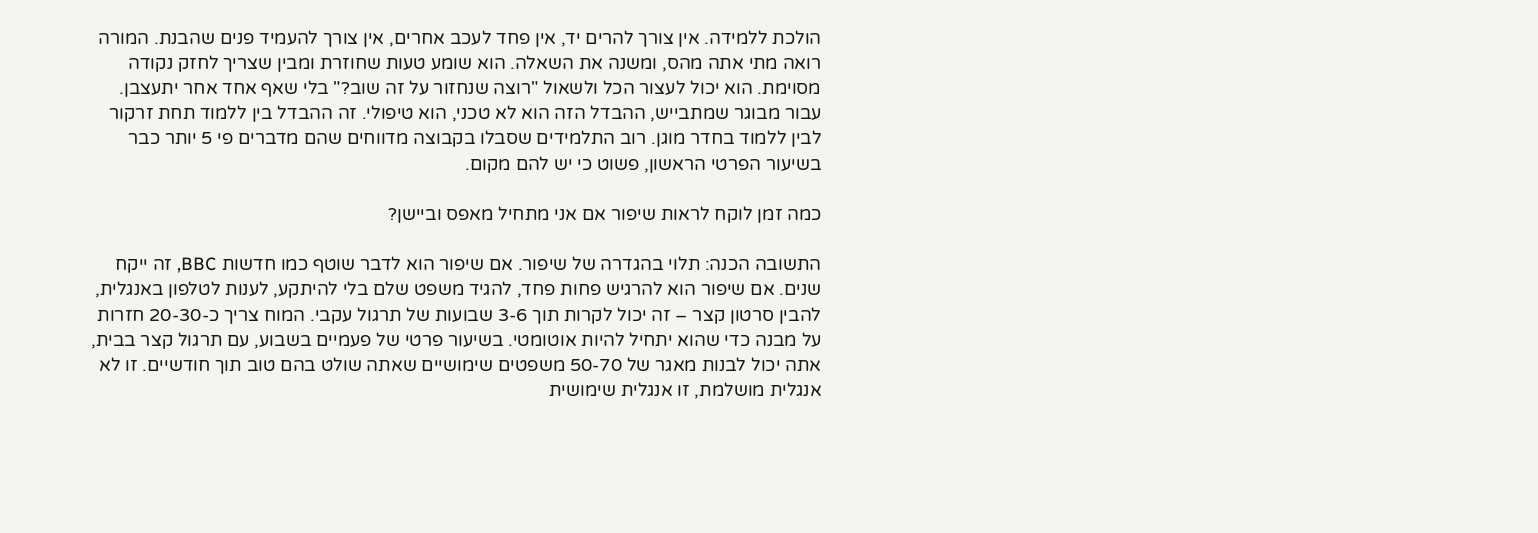הולכת ללמידה. אין צורך להרים יד, אין פחד לעכב אחרים, אין צורך להעמיד פנים שהבנת. המורה רואה מתי אתה מהס, ומשנה את השאלה. הוא שומע טעות שחוזרת ומבין שצריך לחזק נקודה מסוימת. הוא יכול לעצור הכל ולשאול "רוצה שנחזור על זה שוב?" בלי שאף אחד אחר יתעצבן. עבור מבוגר שמתבייש, ההבדל הזה הוא לא טכני, הוא טיפולי. זה ההבדל בין ללמוד תחת זרקור לבין ללמוד בחדר מוגן. רוב התלמידים שסבלו בקבוצה מדווחים שהם מדברים פי 5 יותר כבר בשיעור הפרטי הראשון, פשוט כי יש להם מקום.

כמה זמן לוקח לראות שיפור אם אני מתחיל מאפס וביישן?

התשובה הכנה: תלוי בהגדרה של שיפור. אם שיפור הוא לדבר שוטף כמו חדשות BBC, זה ייקח שנים. אם שיפור הוא להרגיש פחות פחד, להגיד משפט שלם בלי להיתקע, לענות לטלפון באנגלית, להבין סרטון קצר – זה יכול לקרות תוך 3-6 שבועות של תרגול עקבי. המוח צריך כ-20-30 חזרות על מבנה כדי שהוא יתחיל להיות אוטומטי. בשיעור פרטי של פעמיים בשבוע, עם תרגול קצר בבית, אתה יכול לבנות מאגר של 50-70 משפטים שימושיים שאתה שולט בהם טוב תוך חודשיים. זו לא אנגלית מושלמת, זו אנגלית שימושית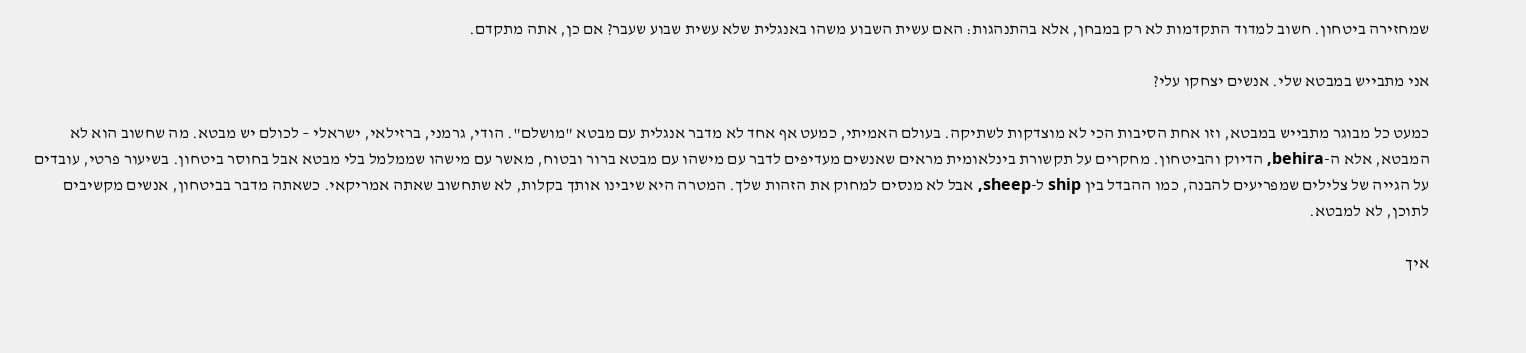שמחזירה ביטחון. חשוב למדוד התקדמות לא רק במבחן, אלא בהתנהגות: האם עשית השבוע משהו באנגלית שלא עשית שבוע שעבר? אם כן, אתה מתקדם.

אני מתבייש במבטא שלי. אנשים יצחקו עלי?

כמעט כל מבוגר מתבייש במבטא, וזו אחת הסיבות הכי לא מוצדקות לשתיקה. בעולם האמיתי, כמעט אף אחד לא מדבר אנגלית עם מבטא "מושלם". הודי, גרמני, ברזילאי, ישראלי – לכולם יש מבטא. מה שחשוב הוא לא המבטא, אלא ה-behira, הדיוק והביטחון. מחקרים על תקשורת בינלאומית מראים שאנשים מעדיפים לדבר עם מישהו עם מבטא ברור ובטוח, מאשר עם מישהו שממלמל בלי מבטא אבל בחוסר ביטחון. בשיעור פרטי, עובדים על הגייה של צלילים שמפריעים להבנה, כמו ההבדל בין ship ל-sheep, אבל לא מנסים למחוק את הזהות שלך. המטרה היא שיבינו אותך בקלות, לא שתחשוב שאתה אמריקאי. כשאתה מדבר בביטחון, אנשים מקשיבים לתוכן, לא למבטא.

איך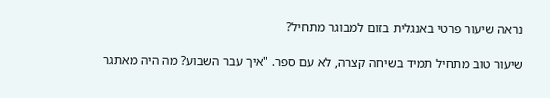נראה שיעור פרטי באנגלית בזום למבוגר מתחיל?

שיעור טוב מתחיל תמיד בשיחה קצרה, לא עם ספר. "איך עבר השבוע? מה היה מאתגר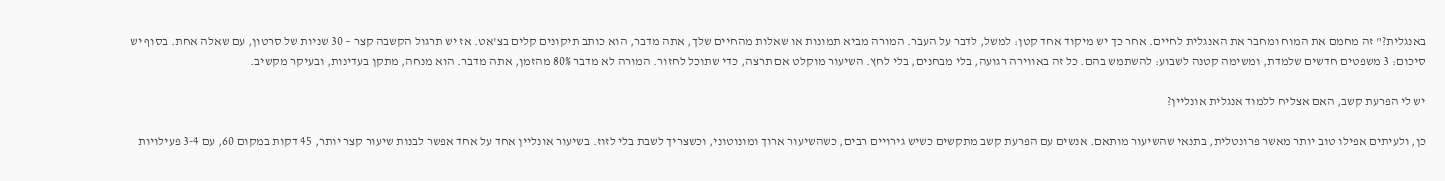באנגלית?" זה מחמם את המוח ומחבר את האנגלית לחיים. אחר כך יש מיקוד אחד קטן: למשל, לדבר על העבר. המורה מביא תמונות או שאלות מהחיים שלך, אתה מדבר, הוא כותב תיקונים קלים בצ'אט. אז יש תרגול הקשבה קצר – 30 שניות של סרטון, עם שאלה אחת. בסוף יש סיכום: 3 משפטים חדשים שלמדת, ומשימה קטנה לשבוע: להשתמש בהם. כל זה באווירה רגועה, בלי מבחנים, בלי לחץ. השיעור מוקלט אם תרצה, כדי שתוכל לחזור. המורה לא מדבר 80% מהזמן, אתה מדבר. הוא מנחה, מתקן בעדינות, ובעיקר מקשיב.

יש לי הפרעת קשב, האם אצליח ללמוד אנגלית אונליין?

כן, ולעיתים אפילו טוב יותר מאשר פרונטלית, בתנאי שהשיעור מותאם. אנשים עם הפרעת קשב מתקשים כשיש גירויים רבים, כשהשיעור ארוך ומונוטוני, וכשצריך לשבת בלי לזוז. בשיעור אונליין אחד על אחד אפשר לבנות שיעור קצר יותר, 45 דקות במקום 60, עם 3-4 פעילויות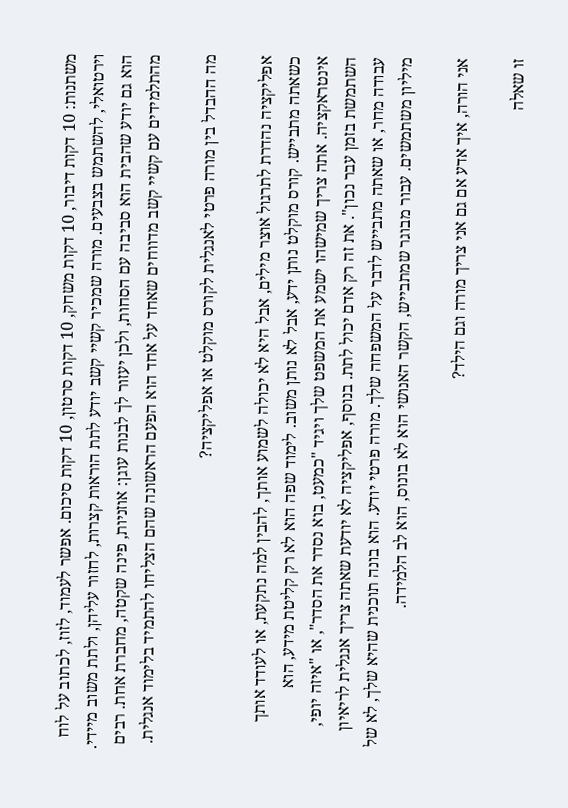משתנות: 10 דקות דיבור, 10 דקות משחק, 10 דקות סרטון, 10 דקות סיכום. אפשר לעמוד, לזוז, לכתוב על לוח וירטואלי, להשתמש בצבעים. מורה שמכיר קשיי קשב יודע לתת הוראות קצרות, לחזור עליהן, ולתת משוב מיידי. הוא גם יודע שהבית הוא סביבה עם הסחות, ולכן יעזור לך לבנות עוגן: אוזניות, פינה שקטה, מחברת אחת. רבים מהתלמידים עם קשיי קשב מדווחים שאחד על אחד הוא הפעם הראשונה שהם הצליחו להתמיד בלימוד אנגלית.

מה ההבדל בין מורה פרטי לאנגלית לקורס מוקלט או אפליקציה?

אפליקציה נהדרת לתרגול אוצר מילים, אבל היא לא יכולה לשמוע אותך, להבין למה נתקעת, או לעודד אותך כשאתה מתבייש. קורס מוקלט נותן ידע, אבל לא נותן משוב. לימוד שפה הוא לא רק קליטת מידע, הוא אינטראקציה. אתה צריך שמישהו ישמע את המשפט שלך ויגיד "כמעט, בוא נסדר את הסדר", או "איזה יופי, השתמשת בזמן עבר נכון". את זה רק אדם יכול לתת. בנוסף, אפליקציה לא יודעת שאתה צריך אנגלית לריאיון עבודה מחר, או שאתה מתבייש לדבר על המשפחה שלך. מורה פרטי יודע. הוא בונה תוכנית שהיא שלך, לא של מיליון משתמשים. עבור מבוגר שמתבייש, הקשר האנושי הוא לא בונוס, הוא לב הלמידה.

אני הורה, איך אדע אם גם אני צריך מורה וגם הילד?

זו שאלה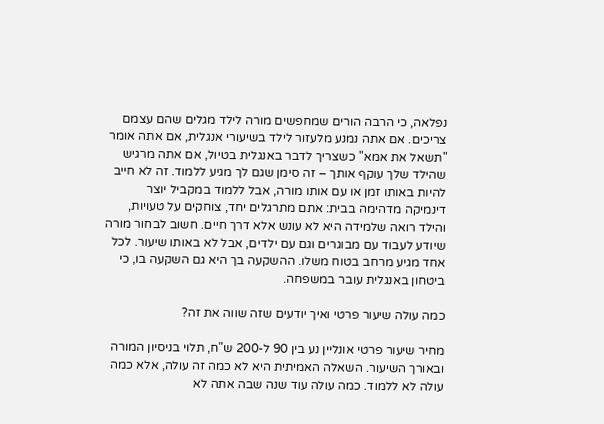נפלאה, כי הרבה הורים שמחפשים מורה לילד מגלים שהם עצמם צריכים. אם אתה נמנע מלעזור לילד בשיעורי אנגלית, אם אתה אומר "תשאל את אמא" כשצריך לדבר באנגלית בטיול, אם אתה מרגיש שהילד שלך עוקף אותך – זה סימן שגם לך מגיע ללמוד. זה לא חייב להיות באותו זמן או עם אותו מורה, אבל ללמוד במקביל יוצר דינמיקה מדהימה בבית: אתם מתרגלים יחד, צוחקים על טעויות, והילד רואה שלמידה היא לא עונש אלא דרך חיים. חשוב לבחור מורה שיודע לעבוד עם מבוגרים וגם עם ילדים, אבל לא באותו שיעור. לכל אחד מגיע מרחב בטוח משלו. ההשקעה בך היא גם השקעה בו, כי ביטחון באנגלית עובר במשפחה.

כמה עולה שיעור פרטי ואיך יודעים שזה שווה את זה?

מחיר שיעור פרטי אונליין נע בין 90 ל-200 ש"ח, תלוי בניסיון המורה ובאורך השיעור. השאלה האמיתית היא לא כמה זה עולה, אלא כמה עולה לא ללמוד. כמה עולה עוד שנה שבה אתה לא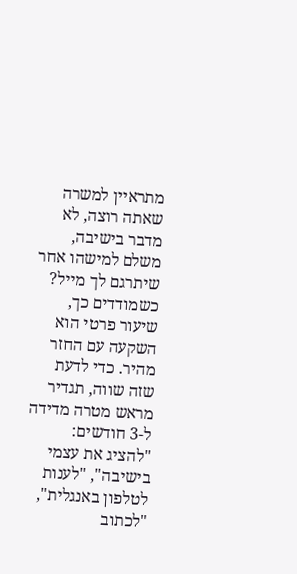מתראיין למשרה שאתה רוצה, לא מדבר בישיבה, משלם למישהו אחר שיתרגם לך מייל? כשמודדים כך, שיעור פרטי הוא השקעה עם החזר מהיר. כדי לדעת שזה שווה, תגדיר מראש מטרה מדידה ל-3 חודשים: "להציג את עצמי בישיבה", "לענות לטלפון באנגלית", "לכתוב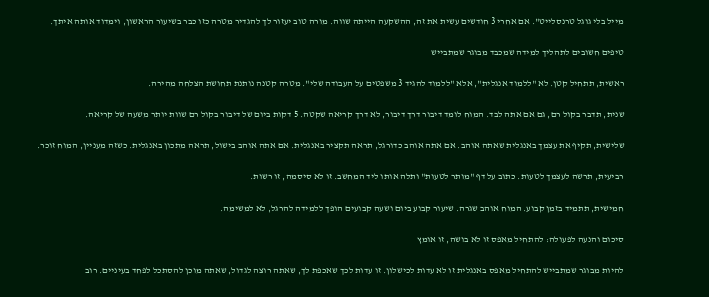מייל בלי גוגל טרנסלייט". אם אחרי 3 חודשים עשית את זה, ההשקעה הייתה שווה. מורה טוב יעזור לך להגדיר מטרה כזו כבר בשיעור הראשון, וימדוד אותה איתך.

טיפים חשובים לתהליך למידה שמכבד מבוגר שמתבייש

ראשית, תתחיל קטן. לא "ללמוד אנגלית", אלא "ללמוד להגיד 3 משפטים על העבודה שלי". מטרה קטנה נותנת תחושת הצלחה מהירה.

שנית, תדבר בקול רם, גם אם אתה לבד. המוח לומד דיבור דרך דיבור, לא דרך קריאה שקטה. 5 דקות ביום של דיבור בקול רם שוות יותר משעה של קריאה.

שלישית, תקיף את עצמך באנגלית שאתה אוהב. אם אתה אוהב כדורגל, תראה תקציר באנגלית. אם אתה אוהב בישול, תראה מתכון באנגלית. כשזה מעניין, המוח זוכר.

רביעית, תרשה לעצמך לטעות. כתוב על דף "מותר לטעות" ותלה אותו ליד המחשב. זו לא סיסמה, זו רשות.

חמישית, תתמיד בזמן קבוע. המוח אוהב שגרה. שיעור קבוע ביום ושעה קבועים הופך ללמידה להרגל, לא למשימה.

סיכום והנעה לפעולה: להתחיל מאפס זו לא בושה, זו אומץ

להיות מבוגר שמתבייש להתחיל מאפס באנגלית זו לא עדות לכישלון. זו עדות לכך שאכפת לך, שאתה רוצה לגדול, שאתה מוכן להסתכל לפחד בעיניים. רוב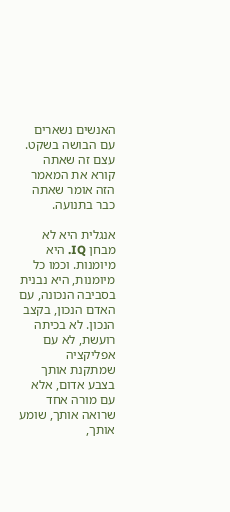האנשים נשארים עם הבושה בשקט. עצם זה שאתה קורא את המאמר הזה אומר שאתה כבר בתנועה.

אנגלית היא לא מבחן IQ. היא מיומנות. וכמו כל מיומנות, היא נבנית בסביבה הנכונה, עם האדם הנכון, בקצב הנכון. לא בכיתה רועשת, לא עם אפליקציה שמתקנת אותך בצבע אדום, אלא עם מורה אחד שרואה אותך, שומע אותך,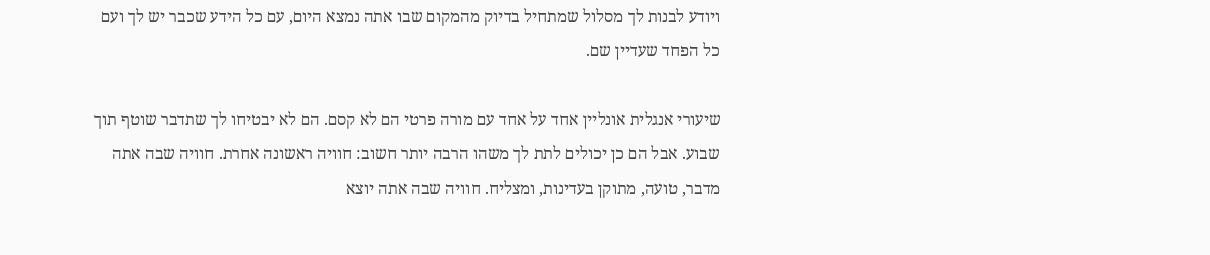ויודע לבנות לך מסלול שמתחיל בדיוק מהמקום שבו אתה נמצא היום, עם כל הידע שכבר יש לך ועם כל הפחד שעדיין שם.

שיעורי אנגלית אונליין אחד על אחד עם מורה פרטי הם לא קסם. הם לא יבטיחו לך שתדבר שוטף תוך שבוע. אבל הם כן יכולים לתת לך משהו הרבה יותר חשוב: חוויה ראשונה אחרת. חוויה שבה אתה מדבר, טועה, מתוקן בעדינות, ומצליח. חוויה שבה אתה יוצא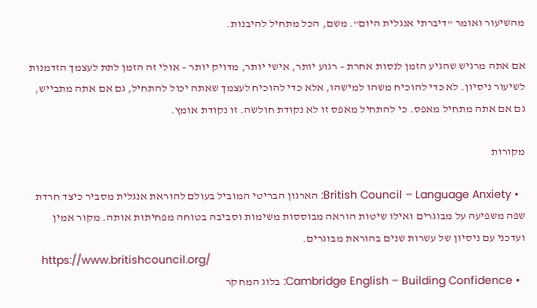מהשיעור ואומר "דיברתי אנגלית היום". משם, הכל מתחיל להיבנות.

אם אתה מרגיש שהגיע הזמן לנסות אחרת – רגוע יותר, אישי יותר, מדויק יותר – אולי זה הזמן לתת לעצמך הזדמנות לשיעור ניסיון. לא כדי להוכיח משהו למישהו, אלא כדי להוכיח לעצמך שאתה יכול להתחיל, גם אם אתה מתבייש, גם אם אתה מתחיל מאפס. כי להתחיל מאפס זו לא נקודת חולשה. זו נקודת אומץ.

מקורות

  • British Council – Language Anxiety: הארגון הבריטי המוביל בעולם להוראת אנגלית מסביר כיצד חרדת שפה משפיעה על מבוגרים ואילו שיטות הוראה מבוססות משימות וסביבה בטוחה מפחיתות אותה. מקור אמין ועדכני עם ניסיון של עשרות שנים בהוראת מבוגרים.
    https://www.britishcouncil.org/
  • Cambridge English – Building Confidence: בלוג המחקר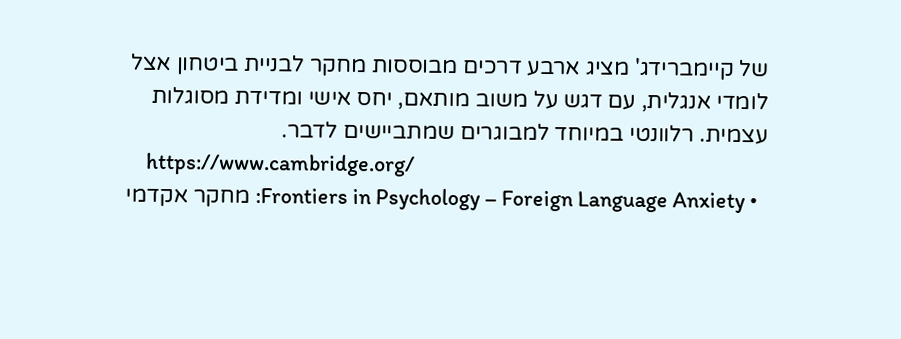של קיימברידג' מציג ארבע דרכים מבוססות מחקר לבניית ביטחון אצל לומדי אנגלית, עם דגש על משוב מותאם, יחס אישי ומדידת מסוגלות עצמית. רלוונטי במיוחד למבוגרים שמתביישים לדבר.
    https://www.cambridge.org/
  • Frontiers in Psychology – Foreign Language Anxiety: מחקר אקדמי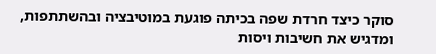סוקר כיצד חרדת שפה בכיתה פוגעת במוטיבציה ובהשתתפות, ומדגיש את חשיבות ויסות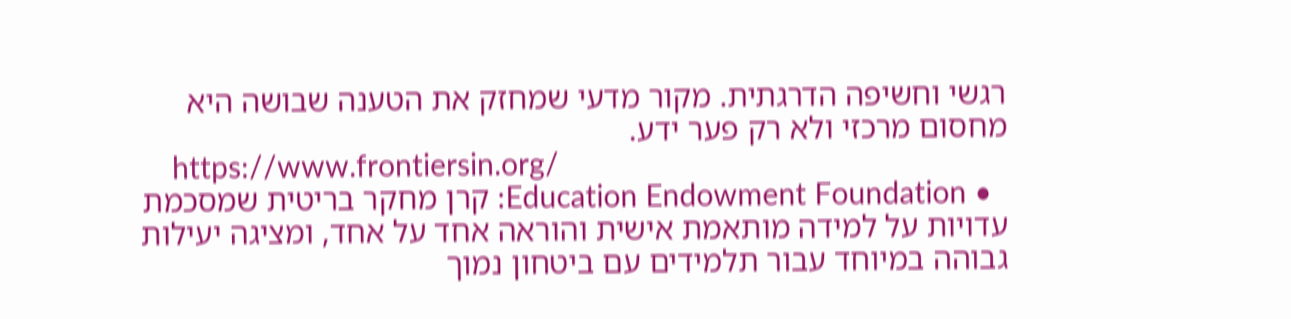רגשי וחשיפה הדרגתית. מקור מדעי שמחזק את הטענה שבושה היא מחסום מרכזי ולא רק פער ידע.
    https://www.frontiersin.org/
  • Education Endowment Foundation: קרן מחקר בריטית שמסכמת עדויות על למידה מותאמת אישית והוראה אחד על אחד, ומציגה יעילות גבוהה במיוחד עבור תלמידים עם ביטחון נמוך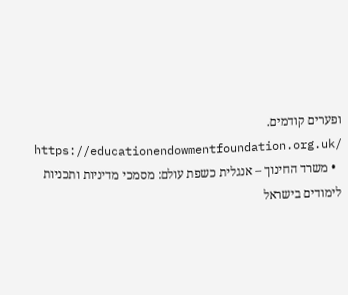ופערים קודמים.
    https://educationendowmentfoundation.org.uk/
  • משרד החינוך – אנגלית כשפת עולם: מסמכי מדיניות ותכניות לימודים בישראל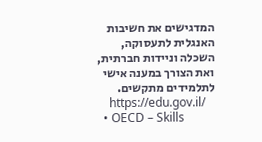המדגישים את חשיבות האנגלית לתעסוקה, השכלה וניידות חברתית, ואת הצורך במענה אישי לתלמידים מתקשים.
    https://edu.gov.il/
  • OECD – Skills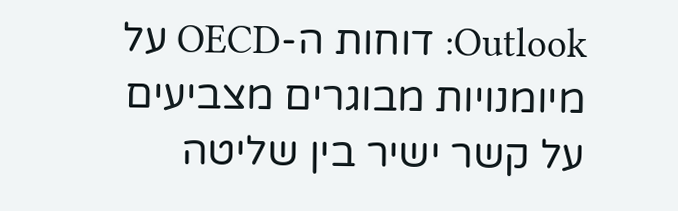Outlook: דוחות ה-OECD על מיומנויות מבוגרים מצביעים על קשר ישיר בין שליטה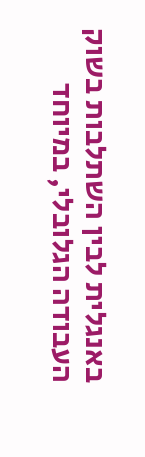באנגלית לבין השתלבות בשוק העבודה הגלובלי, במיוחד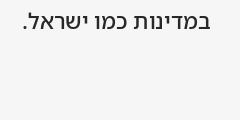במדינות כמו ישראל.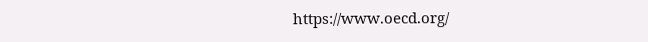https://www.oecd.org/